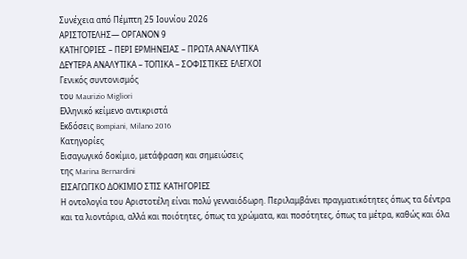Συνέχεια από Πέμπτη 25 Ιουνίου 2026
ΑΡΙΣΤΟΤΕΛΗΣ— ΟΡΓΑΝΟΝ 9
ΚΑΤΗΓΟΡΙΕΣ – ΠΕΡΙ ΕΡΜΗΝΕΙΑΣ – ΠΡΩΤΑ ΑΝΑΛΥΤΙΚΑ
ΔΕΥΤΕΡΑ ΑΝΑΛΥΤΙΚΑ – ΤΟΠΙΚΑ – ΣΟΦΙΣΤΙΚΕΣ ΕΛΕΓΧΟΙ
Γενικός συντονισμός
του Maurizio Migliori
Ελληνικό κείμενο αντικριστά
Εκδόσεις Bompiani, Milano 2016
Κατηγορίες
Εισαγωγικό δοκίμιο, μετάφραση και σημειώσεις
της Marina Bernardini
ΕΙΣΑΓΩΓΙΚΟ ΔΟΚΙΜΙΟ ΣΤΙΣ ΚΑΤΗΓΟΡΙΕΣ
Η οντολογία του Αριστοτέλη είναι πολύ γενναιόδωρη. Περιλαμβάνει πραγματικότητες όπως τα δέντρα και τα λιοντάρια, αλλά και ποιότητες, όπως τα χρώματα, και ποσότητες, όπως τα μέτρα, καθώς και όλα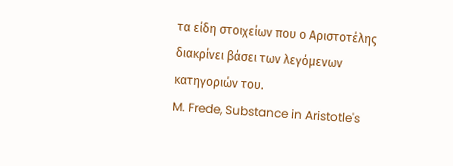τα είδη στοιχείων που ο Αριστοτέλης διακρίνει βάσει των λεγόμενων κατηγοριών του.
M. Frede, Substance in Aristotle's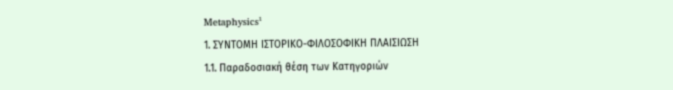Metaphysics¹
1. ΣΥΝΤΟΜΗ ΙΣΤΟΡΙΚΟ-ΦΙΛΟΣΟΦΙΚΗ ΠΛΑΙΣΙΩΣΗ
1.1. Παραδοσιακή θέση των Κατηγοριών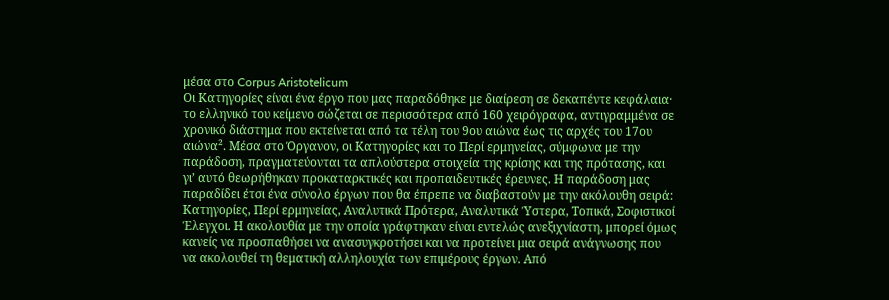μέσα στο Corpus Aristotelicum
Οι Κατηγορίες είναι ένα έργο που μας παραδόθηκε με διαίρεση σε δεκαπέντε κεφάλαια· το ελληνικό του κείμενο σώζεται σε περισσότερα από 160 χειρόγραφα, αντιγραμμένα σε χρονικό διάστημα που εκτείνεται από τα τέλη του 9ου αιώνα έως τις αρχές του 17ου αιώνα². Μέσα στο Όργανον, οι Κατηγορίες και το Περί ερμηνείας, σύμφωνα με την παράδοση, πραγματεύονται τα απλούστερα στοιχεία της κρίσης και της πρότασης, και γι’ αυτό θεωρήθηκαν προκαταρκτικές και προπαιδευτικές έρευνες. Η παράδοση μας παραδίδει έτσι ένα σύνολο έργων που θα έπρεπε να διαβαστούν με την ακόλουθη σειρά: Κατηγορίες, Περί ερμηνείας, Αναλυτικά Πρότερα, Αναλυτικά Ύστερα, Τοπικά, Σοφιστικοί Έλεγχοι. Η ακολουθία με την οποία γράφτηκαν είναι εντελώς ανεξιχνίαστη, μπορεί όμως κανείς να προσπαθήσει να ανασυγκροτήσει και να προτείνει μια σειρά ανάγνωσης που να ακολουθεί τη θεματική αλληλουχία των επιμέρους έργων. Από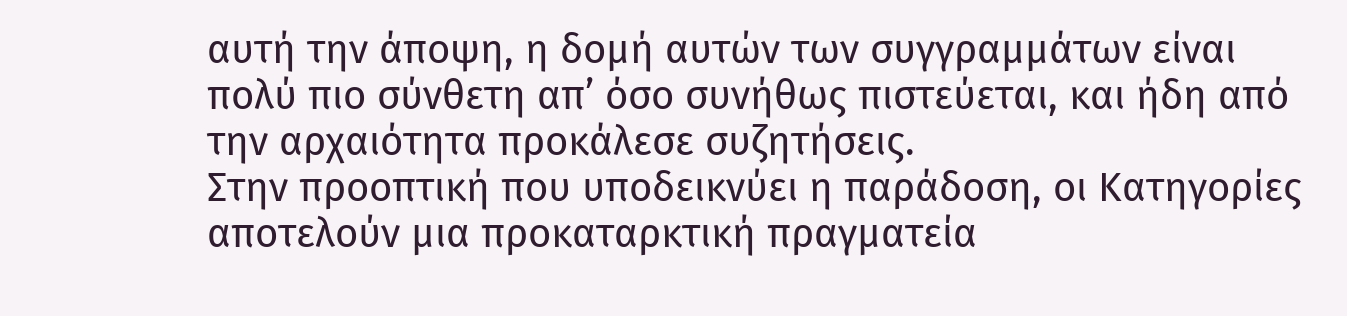αυτή την άποψη, η δομή αυτών των συγγραμμάτων είναι πολύ πιο σύνθετη απ’ όσο συνήθως πιστεύεται, και ήδη από την αρχαιότητα προκάλεσε συζητήσεις.
Στην προοπτική που υποδεικνύει η παράδοση, οι Κατηγορίες αποτελούν μια προκαταρκτική πραγματεία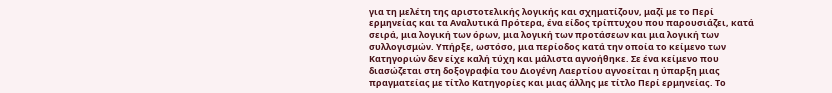για τη μελέτη της αριστοτελικής λογικής και σχηματίζουν, μαζί με το Περί ερμηνείας και τα Αναλυτικά Πρότερα, ένα είδος τρίπτυχου που παρουσιάζει, κατά σειρά, μια λογική των όρων, μια λογική των προτάσεων και μια λογική των συλλογισμών. Υπήρξε, ωστόσο, μια περίοδος κατά την οποία το κείμενο των Κατηγοριών δεν είχε καλή τύχη και μάλιστα αγνοήθηκε. Σε ένα κείμενο που διασώζεται στη δοξογραφία του Διογένη Λαερτίου αγνοείται η ύπαρξη μιας πραγματείας με τίτλο Κατηγορίες και μιας άλλης με τίτλο Περί ερμηνείας. Το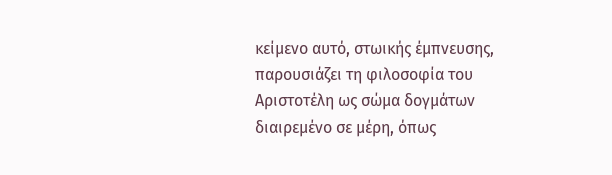κείμενο αυτό, στωικής έμπνευσης, παρουσιάζει τη φιλοσοφία του Αριστοτέλη ως σώμα δογμάτων διαιρεμένο σε μέρη, όπως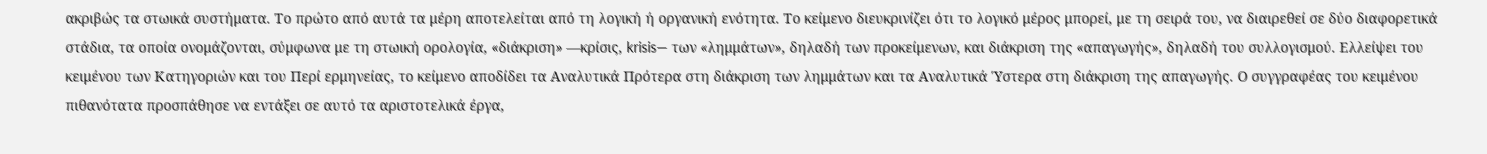ακριβώς τα στωικά συστήματα. Το πρώτο από αυτά τα μέρη αποτελείται από τη λογική ή οργανική ενότητα. Το κείμενο διευκρινίζει ότι το λογικό μέρος μπορεί, με τη σειρά του, να διαιρεθεί σε δύο διαφορετικά στάδια, τα οποία ονομάζονται, σύμφωνα με τη στωική ορολογία, «διάκριση» —κρίσις, krisis— των «λημμάτων», δηλαδή των προκείμενων, και διάκριση της «απαγωγής», δηλαδή του συλλογισμού. Ελλείψει του κειμένου των Κατηγοριών και του Περί ερμηνείας, το κείμενο αποδίδει τα Αναλυτικά Πρότερα στη διάκριση των λημμάτων και τα Αναλυτικά Ύστερα στη διάκριση της απαγωγής. Ο συγγραφέας του κειμένου πιθανότατα προσπάθησε να εντάξει σε αυτό τα αριστοτελικά έργα,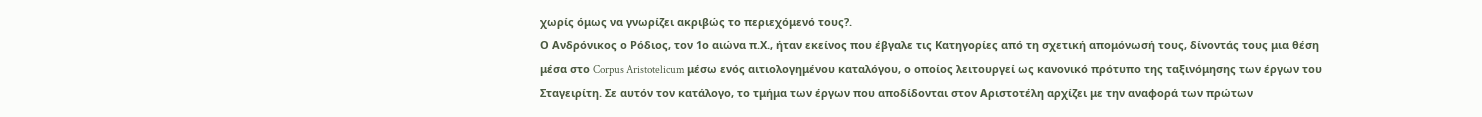χωρίς όμως να γνωρίζει ακριβώς το περιεχόμενό τους?.
Ο Ανδρόνικος ο Ρόδιος, τον 1ο αιώνα π.Χ., ήταν εκείνος που έβγαλε τις Κατηγορίες από τη σχετική απομόνωσή τους, δίνοντάς τους μια θέση μέσα στο Corpus Aristotelicum μέσω ενός αιτιολογημένου καταλόγου, ο οποίος λειτουργεί ως κανονικό πρότυπο της ταξινόμησης των έργων του Σταγειρίτη. Σε αυτόν τον κατάλογο, το τμήμα των έργων που αποδίδονται στον Αριστοτέλη αρχίζει με την αναφορά των πρώτων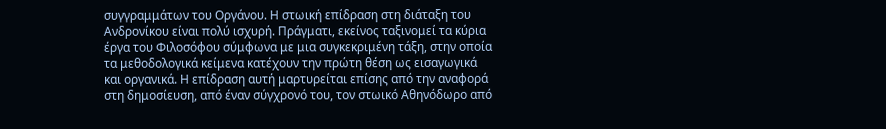συγγραμμάτων του Οργάνου. Η στωική επίδραση στη διάταξη του Ανδρονίκου είναι πολύ ισχυρή. Πράγματι, εκείνος ταξινομεί τα κύρια έργα του Φιλοσόφου σύμφωνα με μια συγκεκριμένη τάξη, στην οποία τα μεθοδολογικά κείμενα κατέχουν την πρώτη θέση ως εισαγωγικά και οργανικά. Η επίδραση αυτή μαρτυρείται επίσης από την αναφορά στη δημοσίευση, από έναν σύγχρονό του, τον στωικό Αθηνόδωρο από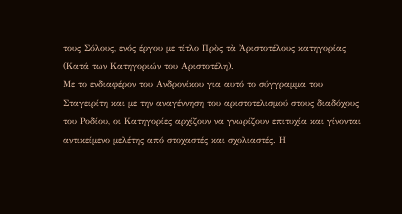τους Σόλους, ενός έργου με τίτλο Πρὸς τὰ Ἀριστοτέλους κατηγορίας (Κατά των Κατηγοριών του Αριστοτέλη).
Με το ενδιαφέρον του Ανδρονίκου για αυτό το σύγγραμμα του Σταγειρίτη και με την αναγέννηση του αριστοτελισμού στους διαδόχους του Ροδίου, οι Κατηγορίες αρχίζουν να γνωρίζουν επιτυχία και γίνονται αντικείμενο μελέτης από στοχαστές και σχολιαστές. Η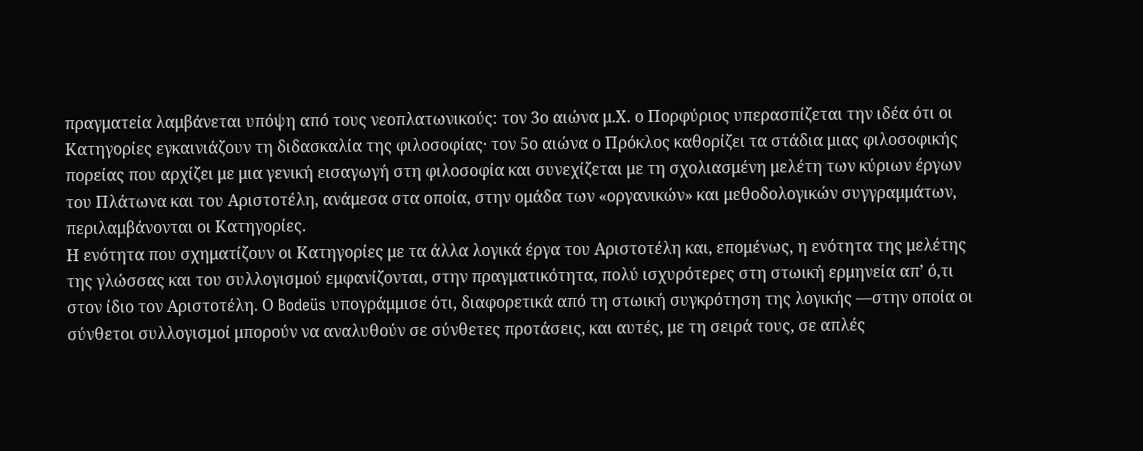πραγματεία λαμβάνεται υπόψη από τους νεοπλατωνικούς: τον 3ο αιώνα μ.Χ. ο Πορφύριος υπερασπίζεται την ιδέα ότι οι Κατηγορίες εγκαινιάζουν τη διδασκαλία της φιλοσοφίας· τον 5ο αιώνα ο Πρόκλος καθορίζει τα στάδια μιας φιλοσοφικής πορείας που αρχίζει με μια γενική εισαγωγή στη φιλοσοφία και συνεχίζεται με τη σχολιασμένη μελέτη των κύριων έργων του Πλάτωνα και του Αριστοτέλη, ανάμεσα στα οποία, στην ομάδα των «οργανικών» και μεθοδολογικών συγγραμμάτων, περιλαμβάνονται οι Κατηγορίες.
Η ενότητα που σχηματίζουν οι Κατηγορίες με τα άλλα λογικά έργα του Αριστοτέλη και, επομένως, η ενότητα της μελέτης της γλώσσας και του συλλογισμού εμφανίζονται, στην πραγματικότητα, πολύ ισχυρότερες στη στωική ερμηνεία απ’ ό,τι στον ίδιο τον Αριστοτέλη. Ο Bodeüs υπογράμμισε ότι, διαφορετικά από τη στωική συγκρότηση της λογικής —στην οποία οι σύνθετοι συλλογισμοί μπορούν να αναλυθούν σε σύνθετες προτάσεις, και αυτές, με τη σειρά τους, σε απλές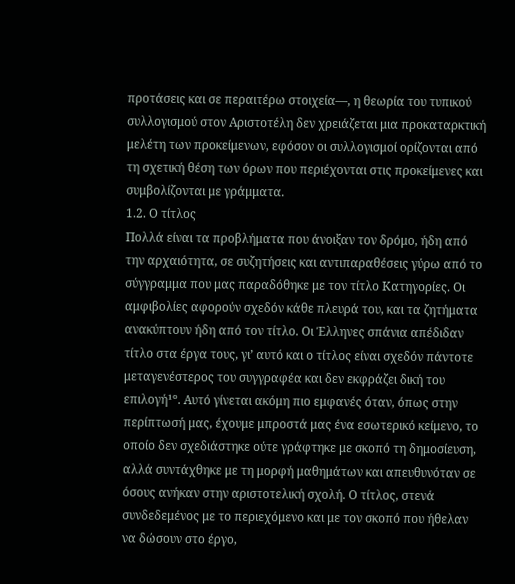προτάσεις και σε περαιτέρω στοιχεία—, η θεωρία του τυπικού συλλογισμού στον Αριστοτέλη δεν χρειάζεται μια προκαταρκτική μελέτη των προκείμενων, εφόσον οι συλλογισμοί ορίζονται από τη σχετική θέση των όρων που περιέχονται στις προκείμενες και συμβολίζονται με γράμματα.
1.2. Ο τίτλος
Πολλά είναι τα προβλήματα που άνοιξαν τον δρόμο, ήδη από την αρχαιότητα, σε συζητήσεις και αντιπαραθέσεις γύρω από το σύγγραμμα που μας παραδόθηκε με τον τίτλο Κατηγορίες. Οι αμφιβολίες αφορούν σχεδόν κάθε πλευρά του, και τα ζητήματα ανακύπτουν ήδη από τον τίτλο. Οι Έλληνες σπάνια απέδιδαν τίτλο στα έργα τους, γι’ αυτό και ο τίτλος είναι σχεδόν πάντοτε μεταγενέστερος του συγγραφέα και δεν εκφράζει δική του επιλογή¹º. Αυτό γίνεται ακόμη πιο εμφανές όταν, όπως στην περίπτωσή μας, έχουμε μπροστά μας ένα εσωτερικό κείμενο, το οποίο δεν σχεδιάστηκε ούτε γράφτηκε με σκοπό τη δημοσίευση, αλλά συντάχθηκε με τη μορφή μαθημάτων και απευθυνόταν σε όσους ανήκαν στην αριστοτελική σχολή. Ο τίτλος, στενά συνδεδεμένος με το περιεχόμενο και με τον σκοπό που ήθελαν να δώσουν στο έργο,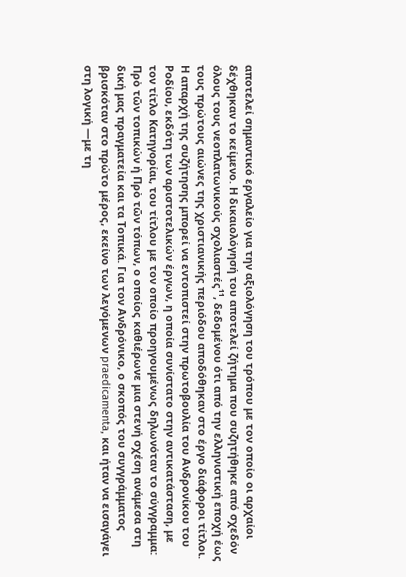αποτελεί σημαντικό εργαλείο για την αξιολόγηση του τρόπου με τον οποίο οι αρχαίοι δέχθηκαν το κείμενο. Η δικαιολόγησή του αποτελεί ζήτημα που συζητήθηκε από σχεδόν όλους τους νεοπλατωνικούς σχολιαστές¹¹, δεδομένου ότι από την ελληνιστική εποχή έως τους πρώτους αιώνες της χριστιανικής περιόδου αποδόθηκαν στο έργο διάφοροι τίτλοι.
Η απαρχή της συζήτησης μπορεί να εντοπιστεί στην πρωτοβουλία του Ανδρονίκου του Ροδίου, εκδότη των αριστοτελικών έργων, η οποία συνίστατο στην αντικατάσταση, με τον τίτλο Κατηγορίαι, του τίτλου με τον οποίο προηγουμένως δηλωνόταν το σύγγραμμα: Πρὸ τῶν τοπικών ή Πρὸ τῶν τόπων, ο οποίος καθιέρωνε μια στενή σχέση ανάμεσα στη δική μας πραγματεία και τα Τοπικά. Για τον Ανδρόνικο, ο σκοπός του συγγράμματος βρισκόταν στο πρώτο μέρος, εκείνο των λεγόμενων praedicamenta, και ήταν να εισαγάγει στη λογική —με τη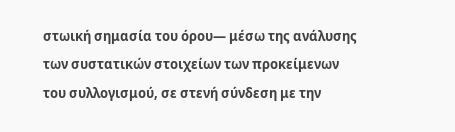στωική σημασία του όρου— μέσω της ανάλυσης των συστατικών στοιχείων των προκείμενων του συλλογισμού, σε στενή σύνδεση με την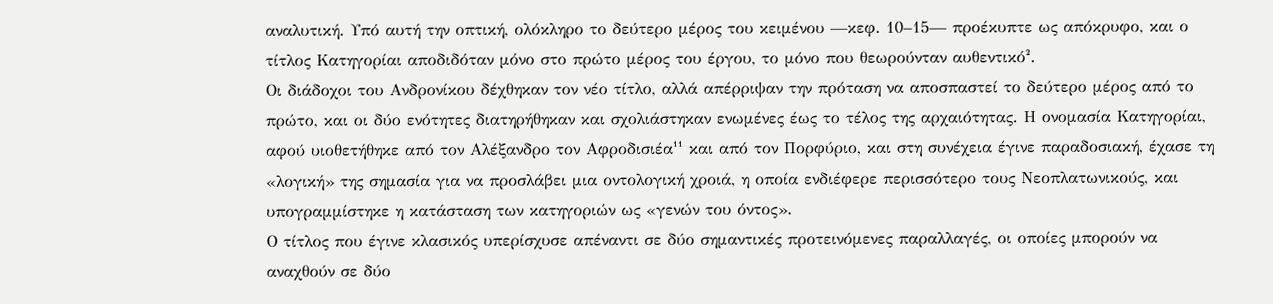αναλυτική. Υπό αυτή την οπτική, ολόκληρο το δεύτερο μέρος του κειμένου —κεφ. 10–15— προέκυπτε ως απόκρυφο, και ο τίτλος Κατηγορίαι αποδιδόταν μόνο στο πρώτο μέρος του έργου, το μόνο που θεωρούνταν αυθεντικό².
Οι διάδοχοι του Ανδρονίκου δέχθηκαν τον νέο τίτλο, αλλά απέρριψαν την πρόταση να αποσπαστεί το δεύτερο μέρος από το πρώτο, και οι δύο ενότητες διατηρήθηκαν και σχολιάστηκαν ενωμένες έως το τέλος της αρχαιότητας. Η ονομασία Κατηγορίαι, αφού υιοθετήθηκε από τον Αλέξανδρο τον Αφροδισιέα¹¹ και από τον Πορφύριο, και στη συνέχεια έγινε παραδοσιακή, έχασε τη «λογική» της σημασία για να προσλάβει μια οντολογική χροιά, η οποία ενδιέφερε περισσότερο τους Νεοπλατωνικούς, και υπογραμμίστηκε η κατάσταση των κατηγοριών ως «γενών του όντος».
Ο τίτλος που έγινε κλασικός υπερίσχυσε απέναντι σε δύο σημαντικές προτεινόμενες παραλλαγές, οι οποίες μπορούν να αναχθούν σε δύο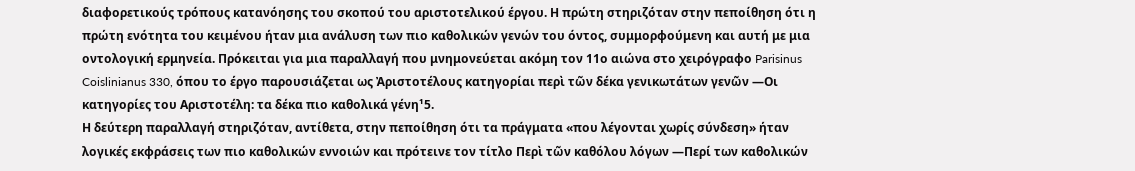διαφορετικούς τρόπους κατανόησης του σκοπού του αριστοτελικού έργου. Η πρώτη στηριζόταν στην πεποίθηση ότι η πρώτη ενότητα του κειμένου ήταν μια ανάλυση των πιο καθολικών γενών του όντος, συμμορφούμενη και αυτή με μια οντολογική ερμηνεία. Πρόκειται για μια παραλλαγή που μνημονεύεται ακόμη τον 11ο αιώνα στο χειρόγραφο Parisinus Coislinianus 330, όπου το έργο παρουσιάζεται ως Ἀριστοτέλους κατηγορίαι περὶ τῶν δέκα γενικωτάτων γενῶν —Οι κατηγορίες του Αριστοτέλη: τα δέκα πιο καθολικά γένη¹5.
Η δεύτερη παραλλαγή στηριζόταν, αντίθετα, στην πεποίθηση ότι τα πράγματα «που λέγονται χωρίς σύνδεση» ήταν λογικές εκφράσεις των πιο καθολικών εννοιών και πρότεινε τον τίτλο Περὶ τῶν καθόλου λόγων —Περί των καθολικών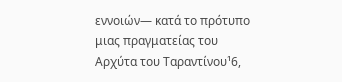εννοιών— κατά το πρότυπο μιας πραγματείας του Αρχύτα του Ταραντίνου¹6,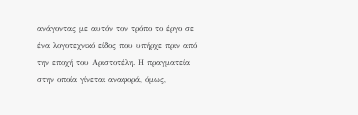ανάγοντας με αυτόν τον τρόπο το έργο σε ένα λογοτεχνικό είδος που υπήρχε πριν από την εποχή του Αριστοτέλη. Η πραγματεία στην οποία γίνεται αναφορά, όμως,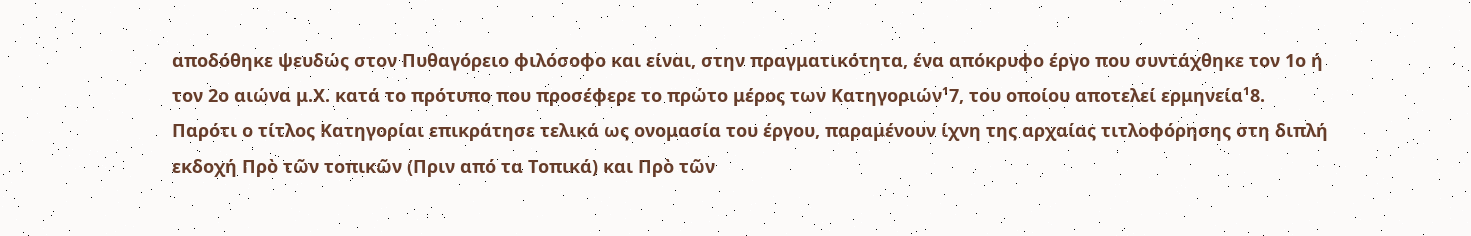αποδόθηκε ψευδώς στον Πυθαγόρειο φιλόσοφο και είναι, στην πραγματικότητα, ένα απόκρυφο έργο που συντάχθηκε τον 1ο ή τον 2ο αιώνα μ.Χ. κατά το πρότυπο που προσέφερε το πρώτο μέρος των Κατηγοριών¹7, του οποίου αποτελεί ερμηνεία¹8.
Παρότι ο τίτλος Κατηγορίαι επικράτησε τελικά ως ονομασία του έργου, παραμένουν ίχνη της αρχαίας τιτλοφόρησης στη διπλή εκδοχή Πρὸ τῶν τοπικῶν (Πριν από τα Τοπικά) και Πρὸ τῶν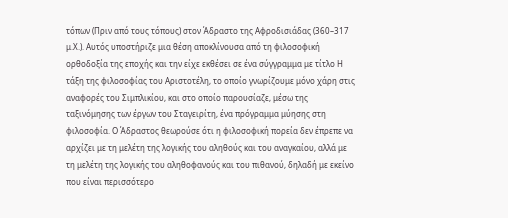τόπων (Πριν από τους τόπους) στον Άδραστο της Αφροδισιάδας (360–317 μ.Χ.). Αυτός υποστήριζε μια θέση αποκλίνουσα από τη φιλοσοφική ορθοδοξία της εποχής και την είχε εκθέσει σε ένα σύγγραμμα με τίτλο Η τάξη της φιλοσοφίας του Αριστοτέλη, το οποίο γνωρίζουμε μόνο χάρη στις αναφορές του Σιμπλικίου, και στο οποίο παρουσίαζε, μέσω της ταξινόμησης των έργων του Σταγειρίτη, ένα πρόγραμμα μύησης στη φιλοσοφία. Ο Άδραστος θεωρούσε ότι η φιλοσοφική πορεία δεν έπρεπε να αρχίζει με τη μελέτη της λογικής του αληθούς και του αναγκαίου, αλλά με τη μελέτη της λογικής του αληθοφανούς και του πιθανού, δηλαδή με εκείνο που είναι περισσότερο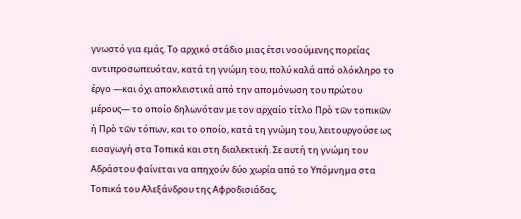γνωστό για εμάς. Το αρχικό στάδιο μιας έτσι νοούμενης πορείας αντιπροσωπευόταν, κατά τη γνώμη του, πολύ καλά από ολόκληρο το έργο —και όχι αποκλειστικά από την απομόνωση του πρώτου μέρους— το οποίο δηλωνόταν με τον αρχαίο τίτλο Πρὸ τῶν τοπικῶν ή Πρὸ τῶν τόπων, και το οποίο, κατά τη γνώμη του, λειτουργούσε ως εισαγωγή στα Τοπικά και στη διαλεκτική. Σε αυτή τη γνώμη του Αδράστου φαίνεται να απηχούν δύο χωρία από το Υπόμνημα στα Τοπικά του Αλεξάνδρου της Αφροδισιάδας,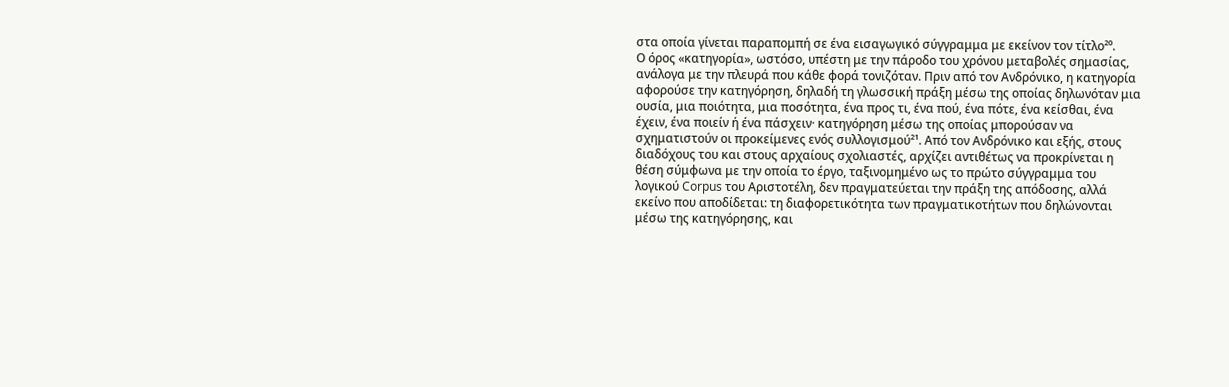στα οποία γίνεται παραπομπή σε ένα εισαγωγικό σύγγραμμα με εκείνον τον τίτλο²⁰.
Ο όρος «κατηγορία», ωστόσο, υπέστη με την πάροδο του χρόνου μεταβολές σημασίας, ανάλογα με την πλευρά που κάθε φορά τονιζόταν. Πριν από τον Ανδρόνικο, η κατηγορία αφορούσε την κατηγόρηση, δηλαδή τη γλωσσική πράξη μέσω της οποίας δηλωνόταν μια ουσία, μια ποιότητα, μια ποσότητα, ένα προς τι, ένα πού, ένα πότε, ένα κείσθαι, ένα έχειν, ένα ποιείν ή ένα πάσχειν· κατηγόρηση μέσω της οποίας μπορούσαν να σχηματιστούν οι προκείμενες ενός συλλογισμού²¹. Από τον Ανδρόνικο και εξής, στους διαδόχους του και στους αρχαίους σχολιαστές, αρχίζει αντιθέτως να προκρίνεται η θέση σύμφωνα με την οποία το έργο, ταξινομημένο ως το πρώτο σύγγραμμα του λογικού Corpus του Αριστοτέλη, δεν πραγματεύεται την πράξη της απόδοσης, αλλά εκείνο που αποδίδεται: τη διαφορετικότητα των πραγματικοτήτων που δηλώνονται μέσω της κατηγόρησης, και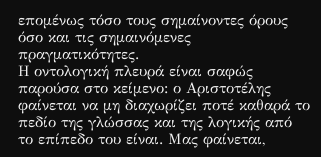επομένως τόσο τους σημαίνοντες όρους όσο και τις σημαινόμενες πραγματικότητες.
Η οντολογική πλευρά είναι σαφώς παρούσα στο κείμενο: ο Αριστοτέλης φαίνεται να μη διαχωρίζει ποτέ καθαρά το πεδίο της γλώσσας και της λογικής από το επίπεδο του είναι. Μας φαίνεται,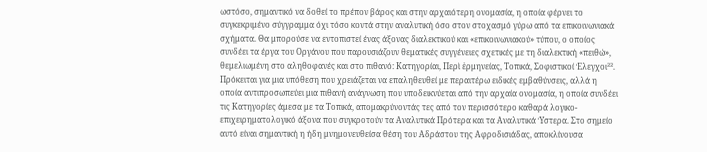ωστόσο, σημαντικό να δοθεί το πρέπον βάρος και στην αρχαιότερη ονομασία, η οποία φέρνει το συγκεκριμένο σύγγραμμα όχι τόσο κοντά στην αναλυτική όσο στον στοχασμό γύρω από τα επικοινωνιακά σχήματα. Θα μπορούσε να εντοπιστεί ένας άξονας διαλεκτικού και «επικοινωνιακού» τύπου, ο οποίος συνδέει τα έργα του Οργάνου που παρουσιάζουν θεματικές συγγένειες σχετικές με τη διαλεκτική «πειθώ», θεμελιωμένη στο αληθοφανές και στο πιθανό: Κατηγορίαι, Περὶ ἑρμηνείας, Τοπικά, Σοφιστικοί Έλεγχοι²². Πρόκειται για μια υπόθεση που χρειάζεται να επαληθευθεί με περαιτέρω ειδικές εμβαθύνσεις, αλλά η οποία αντιπροσωπεύει μια πιθανή ανάγνωση που υποδεικνύεται από την αρχαία ονομασία, η οποία συνδέει τις Κατηγορίες άμεσα με τα Τοπικά, απομακρύνοντάς τες από τον περισσότερο καθαρά λογικο-επιχειρηματολογικό άξονα που συγκροτούν τα Αναλυτικά Πρότερα και τα Αναλυτικά Ύστερα. Στο σημείο αυτό είναι σημαντική η ήδη μνημονευθείσα θέση του Αδράστου της Αφροδισιάδας, αποκλίνουσα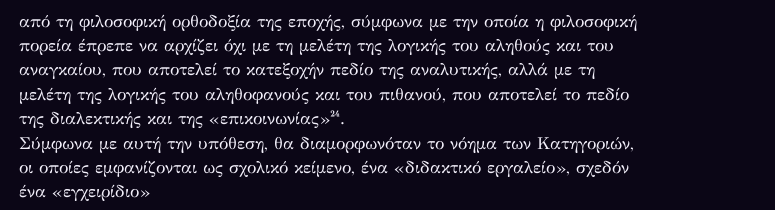από τη φιλοσοφική ορθοδοξία της εποχής, σύμφωνα με την οποία η φιλοσοφική πορεία έπρεπε να αρχίζει όχι με τη μελέτη της λογικής του αληθούς και του αναγκαίου, που αποτελεί το κατεξοχήν πεδίο της αναλυτικής, αλλά με τη μελέτη της λογικής του αληθοφανούς και του πιθανού, που αποτελεί το πεδίο της διαλεκτικής και της «επικοινωνίας»²⁴.
Σύμφωνα με αυτή την υπόθεση, θα διαμορφωνόταν το νόημα των Κατηγοριών, οι οποίες εμφανίζονται ως σχολικό κείμενο, ένα «διδακτικό εργαλείο», σχεδόν ένα «εγχειρίδιο»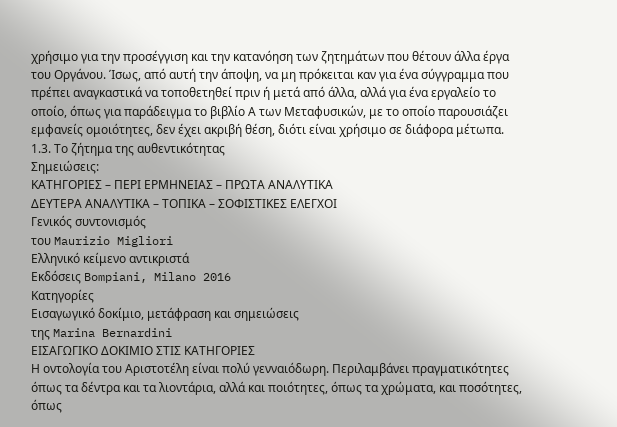χρήσιμο για την προσέγγιση και την κατανόηση των ζητημάτων που θέτουν άλλα έργα του Οργάνου. Ίσως, από αυτή την άποψη, να μη πρόκειται καν για ένα σύγγραμμα που πρέπει αναγκαστικά να τοποθετηθεί πριν ή μετά από άλλα, αλλά για ένα εργαλείο το οποίο, όπως για παράδειγμα το βιβλίο Α των Μεταφυσικών, με το οποίο παρουσιάζει εμφανείς ομοιότητες, δεν έχει ακριβή θέση, διότι είναι χρήσιμο σε διάφορα μέτωπα.
1.3. Το ζήτημα της αυθεντικότητας
Σημειώσεις:
ΚΑΤΗΓΟΡΙΕΣ – ΠΕΡΙ ΕΡΜΗΝΕΙΑΣ – ΠΡΩΤΑ ΑΝΑΛΥΤΙΚΑ
ΔΕΥΤΕΡΑ ΑΝΑΛΥΤΙΚΑ – ΤΟΠΙΚΑ – ΣΟΦΙΣΤΙΚΕΣ ΕΛΕΓΧΟΙ
Γενικός συντονισμός
του Maurizio Migliori
Ελληνικό κείμενο αντικριστά
Εκδόσεις Bompiani, Milano 2016
Κατηγορίες
Εισαγωγικό δοκίμιο, μετάφραση και σημειώσεις
της Marina Bernardini
ΕΙΣΑΓΩΓΙΚΟ ΔΟΚΙΜΙΟ ΣΤΙΣ ΚΑΤΗΓΟΡΙΕΣ
Η οντολογία του Αριστοτέλη είναι πολύ γενναιόδωρη. Περιλαμβάνει πραγματικότητες όπως τα δέντρα και τα λιοντάρια, αλλά και ποιότητες, όπως τα χρώματα, και ποσότητες, όπως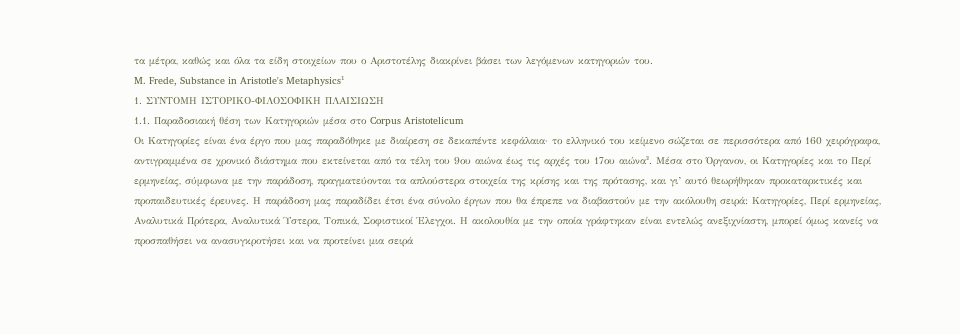τα μέτρα, καθώς και όλα τα είδη στοιχείων που ο Αριστοτέλης διακρίνει βάσει των λεγόμενων κατηγοριών του.
M. Frede, Substance in Aristotle's Metaphysics¹
1. ΣΥΝΤΟΜΗ ΙΣΤΟΡΙΚΟ-ΦΙΛΟΣΟΦΙΚΗ ΠΛΑΙΣΙΩΣΗ
1.1. Παραδοσιακή θέση των Κατηγοριών μέσα στο Corpus Aristotelicum
Οι Κατηγορίες είναι ένα έργο που μας παραδόθηκε με διαίρεση σε δεκαπέντε κεφάλαια· το ελληνικό του κείμενο σώζεται σε περισσότερα από 160 χειρόγραφα, αντιγραμμένα σε χρονικό διάστημα που εκτείνεται από τα τέλη του 9ου αιώνα έως τις αρχές του 17ου αιώνα². Μέσα στο Όργανον, οι Κατηγορίες και το Περί ερμηνείας, σύμφωνα με την παράδοση, πραγματεύονται τα απλούστερα στοιχεία της κρίσης και της πρότασης, και γι’ αυτό θεωρήθηκαν προκαταρκτικές και προπαιδευτικές έρευνες. Η παράδοση μας παραδίδει έτσι ένα σύνολο έργων που θα έπρεπε να διαβαστούν με την ακόλουθη σειρά: Κατηγορίες, Περί ερμηνείας, Αναλυτικά Πρότερα, Αναλυτικά Ύστερα, Τοπικά, Σοφιστικοί Έλεγχοι. Η ακολουθία με την οποία γράφτηκαν είναι εντελώς ανεξιχνίαστη, μπορεί όμως κανείς να προσπαθήσει να ανασυγκροτήσει και να προτείνει μια σειρά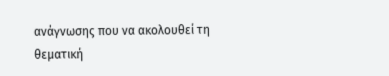ανάγνωσης που να ακολουθεί τη θεματική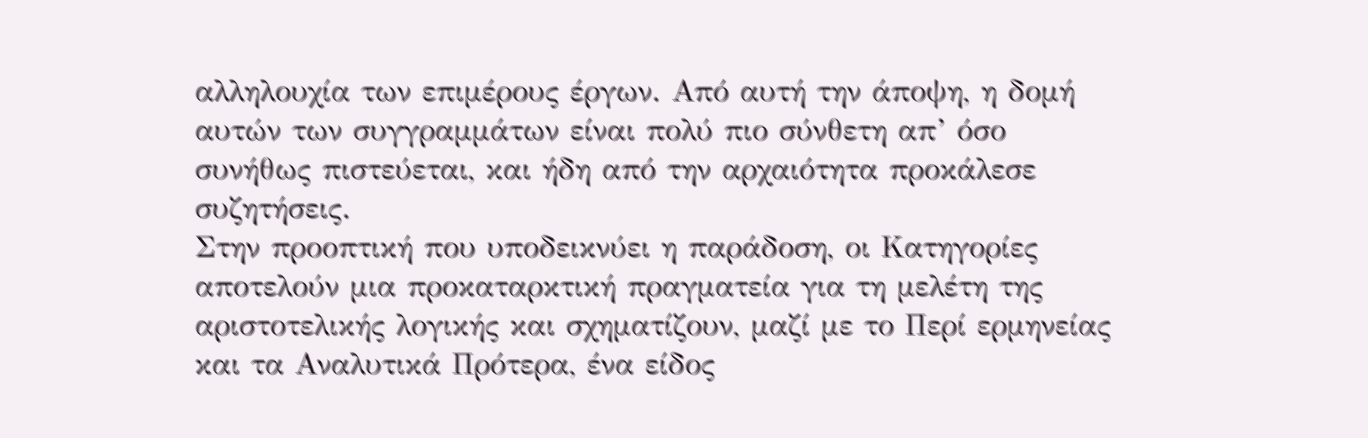αλληλουχία των επιμέρους έργων. Από αυτή την άποψη, η δομή αυτών των συγγραμμάτων είναι πολύ πιο σύνθετη απ’ όσο συνήθως πιστεύεται, και ήδη από την αρχαιότητα προκάλεσε συζητήσεις.
Στην προοπτική που υποδεικνύει η παράδοση, οι Κατηγορίες αποτελούν μια προκαταρκτική πραγματεία για τη μελέτη της αριστοτελικής λογικής και σχηματίζουν, μαζί με το Περί ερμηνείας και τα Αναλυτικά Πρότερα, ένα είδος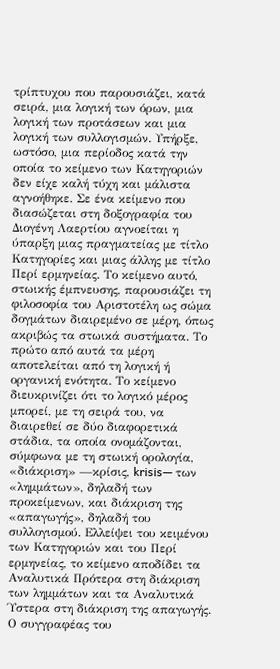τρίπτυχου που παρουσιάζει, κατά σειρά, μια λογική των όρων, μια λογική των προτάσεων και μια λογική των συλλογισμών. Υπήρξε, ωστόσο, μια περίοδος κατά την οποία το κείμενο των Κατηγοριών δεν είχε καλή τύχη και μάλιστα αγνοήθηκε. Σε ένα κείμενο που διασώζεται στη δοξογραφία του Διογένη Λαερτίου αγνοείται η ύπαρξη μιας πραγματείας με τίτλο Κατηγορίες και μιας άλλης με τίτλο Περί ερμηνείας. Το κείμενο αυτό, στωικής έμπνευσης, παρουσιάζει τη φιλοσοφία του Αριστοτέλη ως σώμα δογμάτων διαιρεμένο σε μέρη, όπως ακριβώς τα στωικά συστήματα. Το πρώτο από αυτά τα μέρη αποτελείται από τη λογική ή οργανική ενότητα. Το κείμενο διευκρινίζει ότι το λογικό μέρος μπορεί, με τη σειρά του, να διαιρεθεί σε δύο διαφορετικά στάδια, τα οποία ονομάζονται, σύμφωνα με τη στωική ορολογία, «διάκριση» —κρίσις, krisis— των «λημμάτων», δηλαδή των προκείμενων, και διάκριση της «απαγωγής», δηλαδή του συλλογισμού. Ελλείψει του κειμένου των Κατηγοριών και του Περί ερμηνείας, το κείμενο αποδίδει τα Αναλυτικά Πρότερα στη διάκριση των λημμάτων και τα Αναλυτικά Ύστερα στη διάκριση της απαγωγής. Ο συγγραφέας του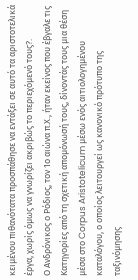κειμένου πιθανότατα προσπάθησε να εντάξει σε αυτό τα αριστοτελικά έργα, χωρίς όμως να γνωρίζει ακριβώς το περιεχόμενό τους?.
Ο Ανδρόνικος ο Ρόδιος, τον 1ο αιώνα π.Χ., ήταν εκείνος που έβγαλε τις Κατηγορίες από τη σχετική απομόνωσή τους, δίνοντάς τους μια θέση μέσα στο Corpus Aristotelicum μέσω ενός αιτιολογημένου καταλόγου, ο οποίος λειτουργεί ως κανονικό πρότυπο της ταξινόμησης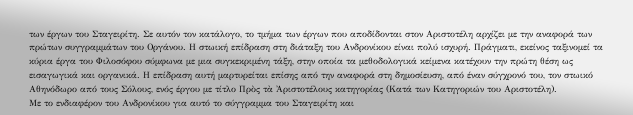των έργων του Σταγειρίτη. Σε αυτόν τον κατάλογο, το τμήμα των έργων που αποδίδονται στον Αριστοτέλη αρχίζει με την αναφορά των πρώτων συγγραμμάτων του Οργάνου. Η στωική επίδραση στη διάταξη του Ανδρονίκου είναι πολύ ισχυρή. Πράγματι, εκείνος ταξινομεί τα κύρια έργα του Φιλοσόφου σύμφωνα με μια συγκεκριμένη τάξη, στην οποία τα μεθοδολογικά κείμενα κατέχουν την πρώτη θέση ως εισαγωγικά και οργανικά. Η επίδραση αυτή μαρτυρείται επίσης από την αναφορά στη δημοσίευση, από έναν σύγχρονό του, τον στωικό Αθηνόδωρο από τους Σόλους, ενός έργου με τίτλο Πρὸς τὰ Ἀριστοτέλους κατηγορίας (Κατά των Κατηγοριών του Αριστοτέλη).
Με το ενδιαφέρον του Ανδρονίκου για αυτό το σύγγραμμα του Σταγειρίτη και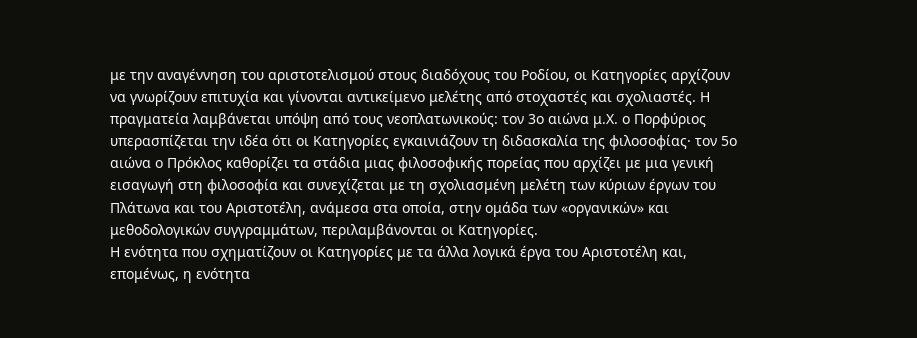με την αναγέννηση του αριστοτελισμού στους διαδόχους του Ροδίου, οι Κατηγορίες αρχίζουν να γνωρίζουν επιτυχία και γίνονται αντικείμενο μελέτης από στοχαστές και σχολιαστές. Η πραγματεία λαμβάνεται υπόψη από τους νεοπλατωνικούς: τον 3ο αιώνα μ.Χ. ο Πορφύριος υπερασπίζεται την ιδέα ότι οι Κατηγορίες εγκαινιάζουν τη διδασκαλία της φιλοσοφίας· τον 5ο αιώνα ο Πρόκλος καθορίζει τα στάδια μιας φιλοσοφικής πορείας που αρχίζει με μια γενική εισαγωγή στη φιλοσοφία και συνεχίζεται με τη σχολιασμένη μελέτη των κύριων έργων του Πλάτωνα και του Αριστοτέλη, ανάμεσα στα οποία, στην ομάδα των «οργανικών» και μεθοδολογικών συγγραμμάτων, περιλαμβάνονται οι Κατηγορίες.
Η ενότητα που σχηματίζουν οι Κατηγορίες με τα άλλα λογικά έργα του Αριστοτέλη και, επομένως, η ενότητα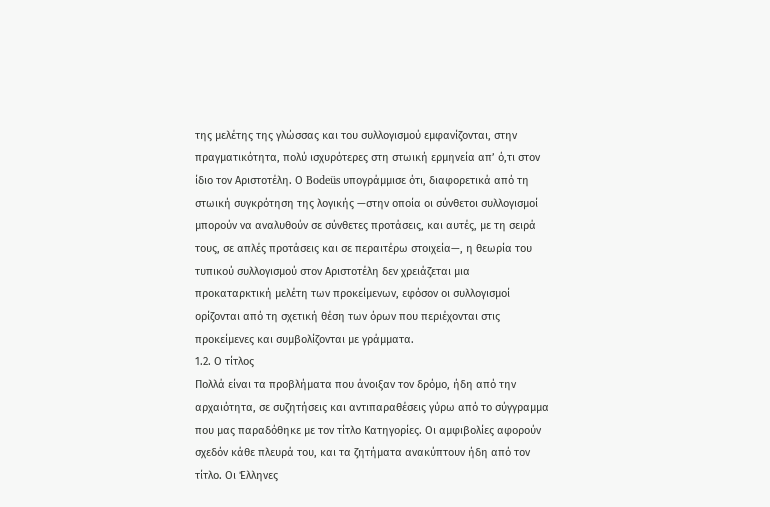της μελέτης της γλώσσας και του συλλογισμού εμφανίζονται, στην πραγματικότητα, πολύ ισχυρότερες στη στωική ερμηνεία απ’ ό,τι στον ίδιο τον Αριστοτέλη. Ο Bodeüs υπογράμμισε ότι, διαφορετικά από τη στωική συγκρότηση της λογικής —στην οποία οι σύνθετοι συλλογισμοί μπορούν να αναλυθούν σε σύνθετες προτάσεις, και αυτές, με τη σειρά τους, σε απλές προτάσεις και σε περαιτέρω στοιχεία—, η θεωρία του τυπικού συλλογισμού στον Αριστοτέλη δεν χρειάζεται μια προκαταρκτική μελέτη των προκείμενων, εφόσον οι συλλογισμοί ορίζονται από τη σχετική θέση των όρων που περιέχονται στις προκείμενες και συμβολίζονται με γράμματα.
1.2. Ο τίτλος
Πολλά είναι τα προβλήματα που άνοιξαν τον δρόμο, ήδη από την αρχαιότητα, σε συζητήσεις και αντιπαραθέσεις γύρω από το σύγγραμμα που μας παραδόθηκε με τον τίτλο Κατηγορίες. Οι αμφιβολίες αφορούν σχεδόν κάθε πλευρά του, και τα ζητήματα ανακύπτουν ήδη από τον τίτλο. Οι Έλληνες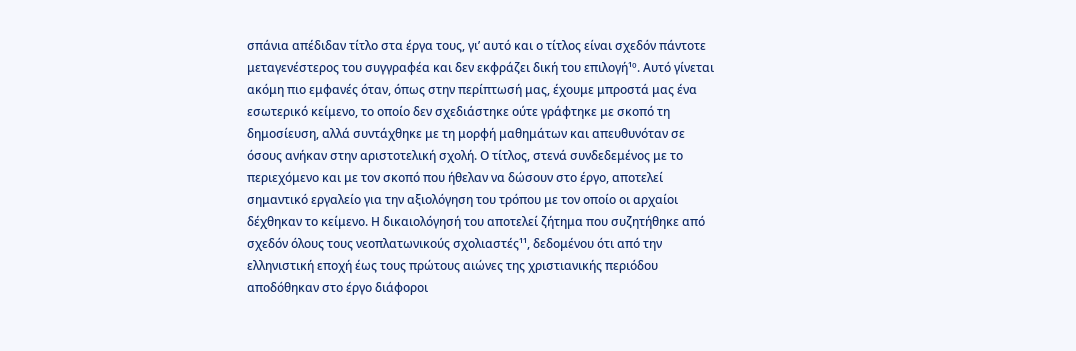σπάνια απέδιδαν τίτλο στα έργα τους, γι’ αυτό και ο τίτλος είναι σχεδόν πάντοτε μεταγενέστερος του συγγραφέα και δεν εκφράζει δική του επιλογή¹º. Αυτό γίνεται ακόμη πιο εμφανές όταν, όπως στην περίπτωσή μας, έχουμε μπροστά μας ένα εσωτερικό κείμενο, το οποίο δεν σχεδιάστηκε ούτε γράφτηκε με σκοπό τη δημοσίευση, αλλά συντάχθηκε με τη μορφή μαθημάτων και απευθυνόταν σε όσους ανήκαν στην αριστοτελική σχολή. Ο τίτλος, στενά συνδεδεμένος με το περιεχόμενο και με τον σκοπό που ήθελαν να δώσουν στο έργο, αποτελεί σημαντικό εργαλείο για την αξιολόγηση του τρόπου με τον οποίο οι αρχαίοι δέχθηκαν το κείμενο. Η δικαιολόγησή του αποτελεί ζήτημα που συζητήθηκε από σχεδόν όλους τους νεοπλατωνικούς σχολιαστές¹¹, δεδομένου ότι από την ελληνιστική εποχή έως τους πρώτους αιώνες της χριστιανικής περιόδου αποδόθηκαν στο έργο διάφοροι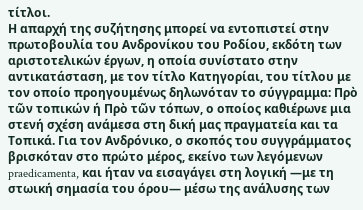τίτλοι.
Η απαρχή της συζήτησης μπορεί να εντοπιστεί στην πρωτοβουλία του Ανδρονίκου του Ροδίου, εκδότη των αριστοτελικών έργων, η οποία συνίστατο στην αντικατάσταση, με τον τίτλο Κατηγορίαι, του τίτλου με τον οποίο προηγουμένως δηλωνόταν το σύγγραμμα: Πρὸ τῶν τοπικών ή Πρὸ τῶν τόπων, ο οποίος καθιέρωνε μια στενή σχέση ανάμεσα στη δική μας πραγματεία και τα Τοπικά. Για τον Ανδρόνικο, ο σκοπός του συγγράμματος βρισκόταν στο πρώτο μέρος, εκείνο των λεγόμενων praedicamenta, και ήταν να εισαγάγει στη λογική —με τη στωική σημασία του όρου— μέσω της ανάλυσης των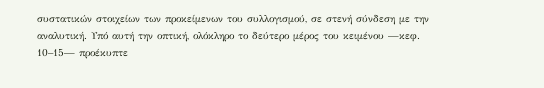συστατικών στοιχείων των προκείμενων του συλλογισμού, σε στενή σύνδεση με την αναλυτική. Υπό αυτή την οπτική, ολόκληρο το δεύτερο μέρος του κειμένου —κεφ. 10–15— προέκυπτε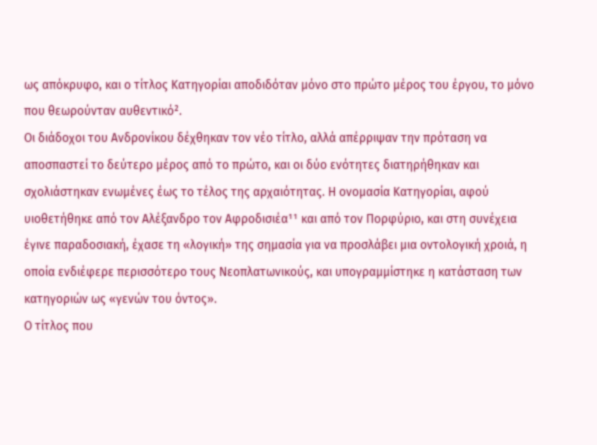ως απόκρυφο, και ο τίτλος Κατηγορίαι αποδιδόταν μόνο στο πρώτο μέρος του έργου, το μόνο που θεωρούνταν αυθεντικό².
Οι διάδοχοι του Ανδρονίκου δέχθηκαν τον νέο τίτλο, αλλά απέρριψαν την πρόταση να αποσπαστεί το δεύτερο μέρος από το πρώτο, και οι δύο ενότητες διατηρήθηκαν και σχολιάστηκαν ενωμένες έως το τέλος της αρχαιότητας. Η ονομασία Κατηγορίαι, αφού υιοθετήθηκε από τον Αλέξανδρο τον Αφροδισιέα¹¹ και από τον Πορφύριο, και στη συνέχεια έγινε παραδοσιακή, έχασε τη «λογική» της σημασία για να προσλάβει μια οντολογική χροιά, η οποία ενδιέφερε περισσότερο τους Νεοπλατωνικούς, και υπογραμμίστηκε η κατάσταση των κατηγοριών ως «γενών του όντος».
Ο τίτλος που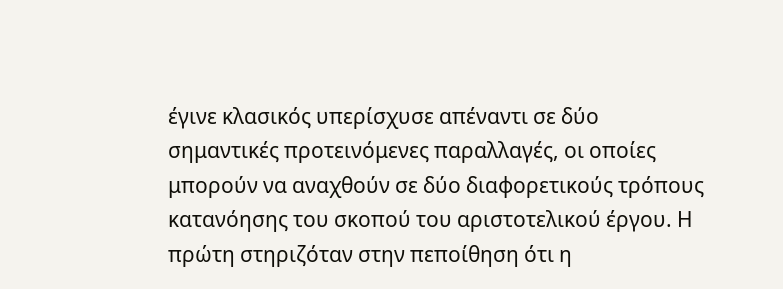έγινε κλασικός υπερίσχυσε απέναντι σε δύο σημαντικές προτεινόμενες παραλλαγές, οι οποίες μπορούν να αναχθούν σε δύο διαφορετικούς τρόπους κατανόησης του σκοπού του αριστοτελικού έργου. Η πρώτη στηριζόταν στην πεποίθηση ότι η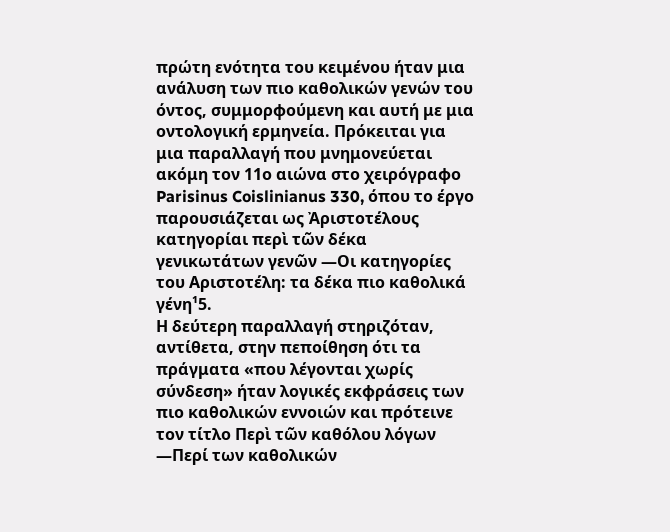πρώτη ενότητα του κειμένου ήταν μια ανάλυση των πιο καθολικών γενών του όντος, συμμορφούμενη και αυτή με μια οντολογική ερμηνεία. Πρόκειται για μια παραλλαγή που μνημονεύεται ακόμη τον 11ο αιώνα στο χειρόγραφο Parisinus Coislinianus 330, όπου το έργο παρουσιάζεται ως Ἀριστοτέλους κατηγορίαι περὶ τῶν δέκα γενικωτάτων γενῶν —Οι κατηγορίες του Αριστοτέλη: τα δέκα πιο καθολικά γένη¹5.
Η δεύτερη παραλλαγή στηριζόταν, αντίθετα, στην πεποίθηση ότι τα πράγματα «που λέγονται χωρίς σύνδεση» ήταν λογικές εκφράσεις των πιο καθολικών εννοιών και πρότεινε τον τίτλο Περὶ τῶν καθόλου λόγων —Περί των καθολικών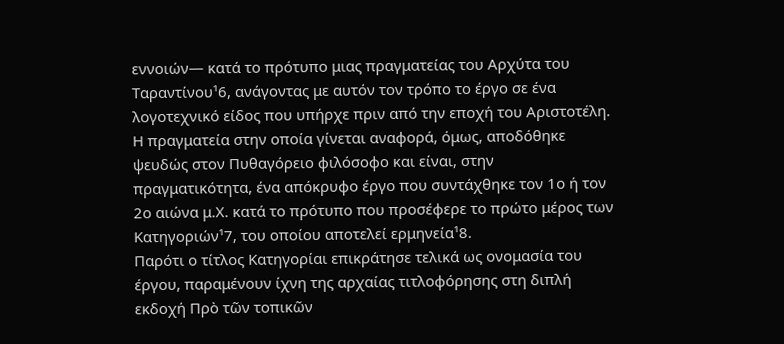εννοιών— κατά το πρότυπο μιας πραγματείας του Αρχύτα του Ταραντίνου¹6, ανάγοντας με αυτόν τον τρόπο το έργο σε ένα λογοτεχνικό είδος που υπήρχε πριν από την εποχή του Αριστοτέλη. Η πραγματεία στην οποία γίνεται αναφορά, όμως, αποδόθηκε ψευδώς στον Πυθαγόρειο φιλόσοφο και είναι, στην πραγματικότητα, ένα απόκρυφο έργο που συντάχθηκε τον 1ο ή τον 2ο αιώνα μ.Χ. κατά το πρότυπο που προσέφερε το πρώτο μέρος των Κατηγοριών¹7, του οποίου αποτελεί ερμηνεία¹8.
Παρότι ο τίτλος Κατηγορίαι επικράτησε τελικά ως ονομασία του έργου, παραμένουν ίχνη της αρχαίας τιτλοφόρησης στη διπλή εκδοχή Πρὸ τῶν τοπικῶν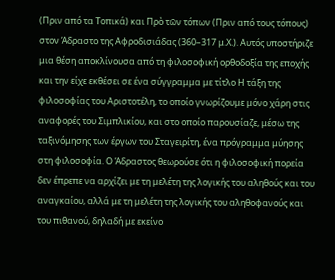(Πριν από τα Τοπικά) και Πρὸ τῶν τόπων (Πριν από τους τόπους) στον Άδραστο της Αφροδισιάδας (360–317 μ.Χ.). Αυτός υποστήριζε μια θέση αποκλίνουσα από τη φιλοσοφική ορθοδοξία της εποχής και την είχε εκθέσει σε ένα σύγγραμμα με τίτλο Η τάξη της φιλοσοφίας του Αριστοτέλη, το οποίο γνωρίζουμε μόνο χάρη στις αναφορές του Σιμπλικίου, και στο οποίο παρουσίαζε, μέσω της ταξινόμησης των έργων του Σταγειρίτη, ένα πρόγραμμα μύησης στη φιλοσοφία. Ο Άδραστος θεωρούσε ότι η φιλοσοφική πορεία δεν έπρεπε να αρχίζει με τη μελέτη της λογικής του αληθούς και του αναγκαίου, αλλά με τη μελέτη της λογικής του αληθοφανούς και του πιθανού, δηλαδή με εκείνο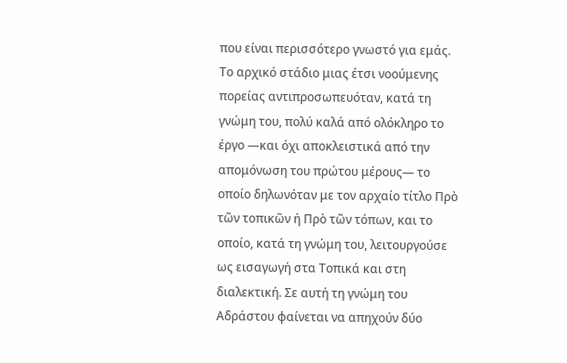που είναι περισσότερο γνωστό για εμάς. Το αρχικό στάδιο μιας έτσι νοούμενης πορείας αντιπροσωπευόταν, κατά τη γνώμη του, πολύ καλά από ολόκληρο το έργο —και όχι αποκλειστικά από την απομόνωση του πρώτου μέρους— το οποίο δηλωνόταν με τον αρχαίο τίτλο Πρὸ τῶν τοπικῶν ή Πρὸ τῶν τόπων, και το οποίο, κατά τη γνώμη του, λειτουργούσε ως εισαγωγή στα Τοπικά και στη διαλεκτική. Σε αυτή τη γνώμη του Αδράστου φαίνεται να απηχούν δύο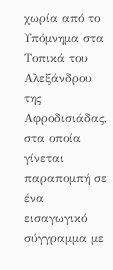χωρία από το Υπόμνημα στα Τοπικά του Αλεξάνδρου της Αφροδισιάδας, στα οποία γίνεται παραπομπή σε ένα εισαγωγικό σύγγραμμα με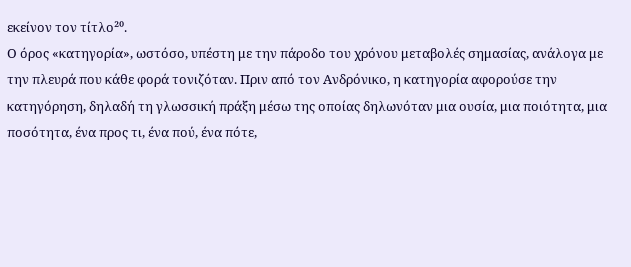εκείνον τον τίτλο²⁰.
Ο όρος «κατηγορία», ωστόσο, υπέστη με την πάροδο του χρόνου μεταβολές σημασίας, ανάλογα με την πλευρά που κάθε φορά τονιζόταν. Πριν από τον Ανδρόνικο, η κατηγορία αφορούσε την κατηγόρηση, δηλαδή τη γλωσσική πράξη μέσω της οποίας δηλωνόταν μια ουσία, μια ποιότητα, μια ποσότητα, ένα προς τι, ένα πού, ένα πότε,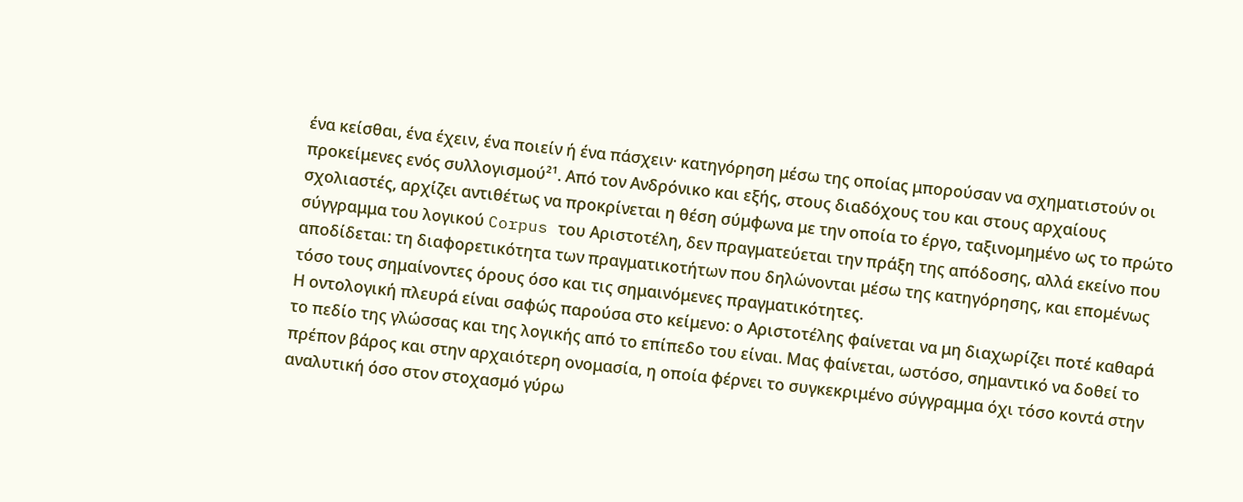ένα κείσθαι, ένα έχειν, ένα ποιείν ή ένα πάσχειν· κατηγόρηση μέσω της οποίας μπορούσαν να σχηματιστούν οι προκείμενες ενός συλλογισμού²¹. Από τον Ανδρόνικο και εξής, στους διαδόχους του και στους αρχαίους σχολιαστές, αρχίζει αντιθέτως να προκρίνεται η θέση σύμφωνα με την οποία το έργο, ταξινομημένο ως το πρώτο σύγγραμμα του λογικού Corpus του Αριστοτέλη, δεν πραγματεύεται την πράξη της απόδοσης, αλλά εκείνο που αποδίδεται: τη διαφορετικότητα των πραγματικοτήτων που δηλώνονται μέσω της κατηγόρησης, και επομένως τόσο τους σημαίνοντες όρους όσο και τις σημαινόμενες πραγματικότητες.
Η οντολογική πλευρά είναι σαφώς παρούσα στο κείμενο: ο Αριστοτέλης φαίνεται να μη διαχωρίζει ποτέ καθαρά το πεδίο της γλώσσας και της λογικής από το επίπεδο του είναι. Μας φαίνεται, ωστόσο, σημαντικό να δοθεί το πρέπον βάρος και στην αρχαιότερη ονομασία, η οποία φέρνει το συγκεκριμένο σύγγραμμα όχι τόσο κοντά στην αναλυτική όσο στον στοχασμό γύρω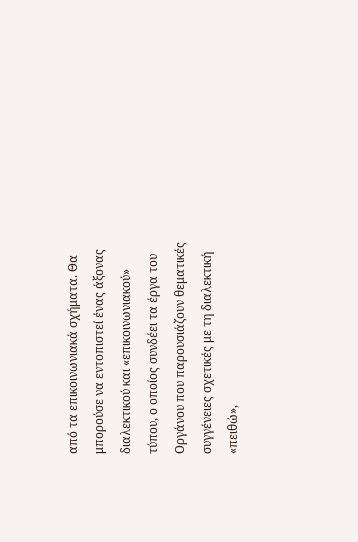από τα επικοινωνιακά σχήματα. Θα μπορούσε να εντοπιστεί ένας άξονας διαλεκτικού και «επικοινωνιακού» τύπου, ο οποίος συνδέει τα έργα του Οργάνου που παρουσιάζουν θεματικές συγγένειες σχετικές με τη διαλεκτική «πειθώ»,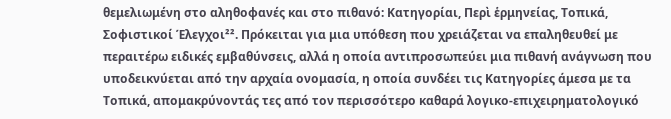θεμελιωμένη στο αληθοφανές και στο πιθανό: Κατηγορίαι, Περὶ ἑρμηνείας, Τοπικά, Σοφιστικοί Έλεγχοι²². Πρόκειται για μια υπόθεση που χρειάζεται να επαληθευθεί με περαιτέρω ειδικές εμβαθύνσεις, αλλά η οποία αντιπροσωπεύει μια πιθανή ανάγνωση που υποδεικνύεται από την αρχαία ονομασία, η οποία συνδέει τις Κατηγορίες άμεσα με τα Τοπικά, απομακρύνοντάς τες από τον περισσότερο καθαρά λογικο-επιχειρηματολογικό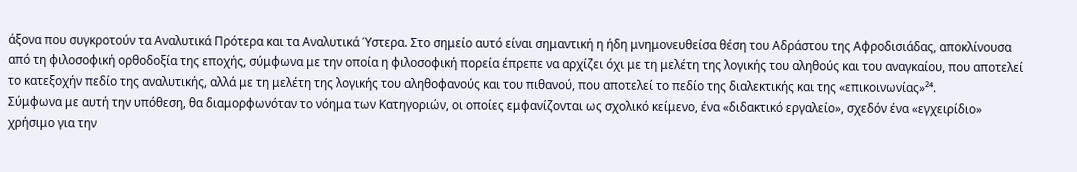άξονα που συγκροτούν τα Αναλυτικά Πρότερα και τα Αναλυτικά Ύστερα. Στο σημείο αυτό είναι σημαντική η ήδη μνημονευθείσα θέση του Αδράστου της Αφροδισιάδας, αποκλίνουσα από τη φιλοσοφική ορθοδοξία της εποχής, σύμφωνα με την οποία η φιλοσοφική πορεία έπρεπε να αρχίζει όχι με τη μελέτη της λογικής του αληθούς και του αναγκαίου, που αποτελεί το κατεξοχήν πεδίο της αναλυτικής, αλλά με τη μελέτη της λογικής του αληθοφανούς και του πιθανού, που αποτελεί το πεδίο της διαλεκτικής και της «επικοινωνίας»²⁴.
Σύμφωνα με αυτή την υπόθεση, θα διαμορφωνόταν το νόημα των Κατηγοριών, οι οποίες εμφανίζονται ως σχολικό κείμενο, ένα «διδακτικό εργαλείο», σχεδόν ένα «εγχειρίδιο» χρήσιμο για την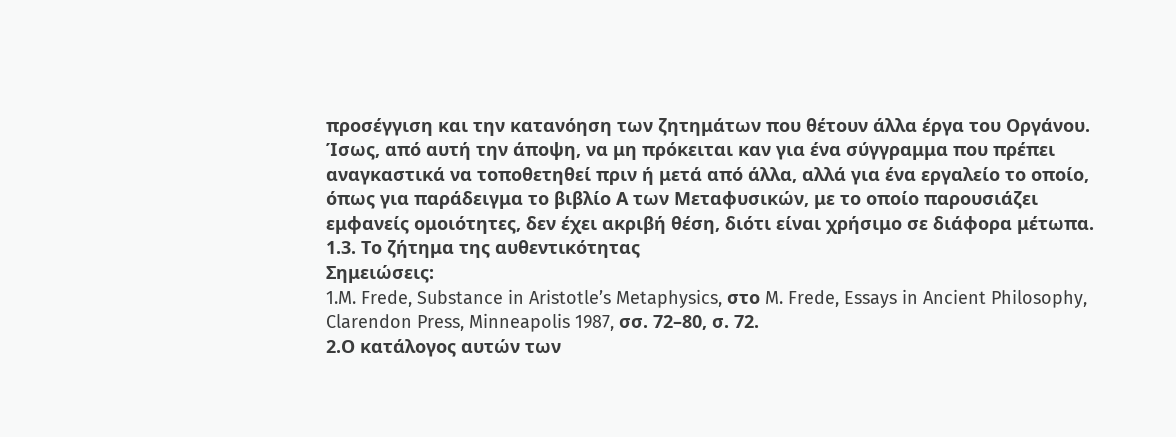προσέγγιση και την κατανόηση των ζητημάτων που θέτουν άλλα έργα του Οργάνου. Ίσως, από αυτή την άποψη, να μη πρόκειται καν για ένα σύγγραμμα που πρέπει αναγκαστικά να τοποθετηθεί πριν ή μετά από άλλα, αλλά για ένα εργαλείο το οποίο, όπως για παράδειγμα το βιβλίο Α των Μεταφυσικών, με το οποίο παρουσιάζει εμφανείς ομοιότητες, δεν έχει ακριβή θέση, διότι είναι χρήσιμο σε διάφορα μέτωπα.
1.3. Το ζήτημα της αυθεντικότητας
Σημειώσεις:
1.M. Frede, Substance in Aristotle’s Metaphysics, στο M. Frede, Essays in Ancient Philosophy, Clarendon Press, Minneapolis 1987, σσ. 72–80, σ. 72.
2.Ο κατάλογος αυτών των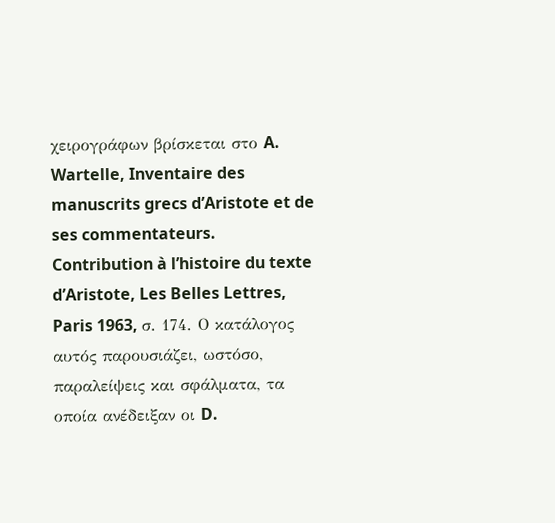χειρογράφων βρίσκεται στο A. Wartelle, Inventaire des manuscrits grecs d’Aristote et de ses commentateurs. Contribution à l’histoire du texte d’Aristote, Les Belles Lettres, Paris 1963, σ. 174. Ο κατάλογος αυτός παρουσιάζει, ωστόσο, παραλείψεις και σφάλματα, τα οποία ανέδειξαν οι D.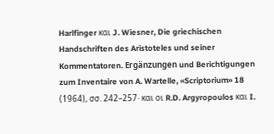Harlfinger και J. Wiesner, Die griechischen Handschriften des Aristoteles und seiner Kommentatoren. Ergänzungen und Berichtigungen zum Inventaire von A. Wartelle, «Scriptorium» 18 (1964), σσ. 242–257· και οι R.D. Argyropoulos και I.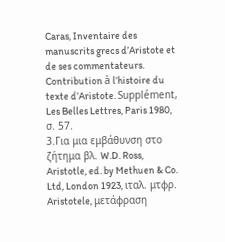Caras, Inventaire des manuscrits grecs d’Aristote et de ses commentateurs. Contribution à l’histoire du texte d’Aristote. Supplément, Les Belles Lettres, Paris 1980, σ. 57.
3.Για μια εμβάθυνση στο ζήτημα βλ. W.D. Ross, Aristotle, ed. by Methuen & Co. Ltd, London 1923, ιταλ. μτφρ. Aristotele, μετάφραση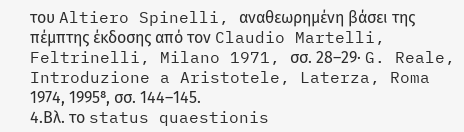του Altiero Spinelli, αναθεωρημένη βάσει της πέμπτης έκδοσης από τον Claudio Martelli, Feltrinelli, Milano 1971, σσ. 28–29· G. Reale, Introduzione a Aristotele, Laterza, Roma 1974, 1995⁸, σσ. 144–145.
4.Βλ. το status quaestionis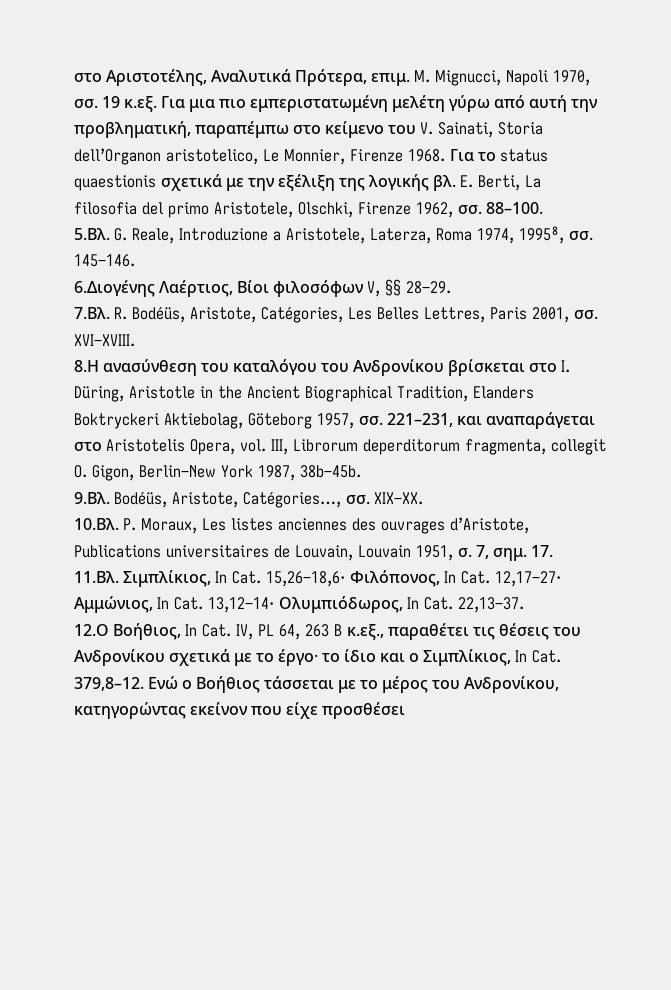στο Αριστοτέλης, Αναλυτικά Πρότερα, επιμ. M. Mignucci, Napoli 1970, σσ. 19 κ.εξ. Για μια πιο εμπεριστατωμένη μελέτη γύρω από αυτή την προβληματική, παραπέμπω στο κείμενο του V. Sainati, Storia dell’Organon aristotelico, Le Monnier, Firenze 1968. Για το status quaestionis σχετικά με την εξέλιξη της λογικής βλ. E. Berti, La filosofia del primo Aristotele, Olschki, Firenze 1962, σσ. 88–100.
5.Βλ. G. Reale, Introduzione a Aristotele, Laterza, Roma 1974, 1995⁸, σσ. 145–146.
6.Διογένης Λαέρτιος, Βίοι φιλοσόφων V, §§ 28–29.
7.Βλ. R. Bodéüs, Aristote, Catégories, Les Belles Lettres, Paris 2001, σσ. XVI–XVIII.
8.Η ανασύνθεση του καταλόγου του Ανδρονίκου βρίσκεται στο I. Düring, Aristotle in the Ancient Biographical Tradition, Elanders Boktryckeri Aktiebolag, Göteborg 1957, σσ. 221–231, και αναπαράγεται στο Aristotelis Opera, vol. III, Librorum deperditorum fragmenta, collegit O. Gigon, Berlin–New York 1987, 38b–45b.
9.Βλ. Bodéüs, Aristote, Catégories…, σσ. XIX–XX.
10.Βλ. P. Moraux, Les listes anciennes des ouvrages d’Aristote, Publications universitaires de Louvain, Louvain 1951, σ. 7, σημ. 17.
11.Βλ. Σιμπλίκιος, In Cat. 15,26–18,6· Φιλόπονος, In Cat. 12,17–27· Αμμώνιος, In Cat. 13,12–14· Ολυμπιόδωρος, In Cat. 22,13–37.
12.Ο Βοήθιος, In Cat. IV, PL 64, 263 B κ.εξ., παραθέτει τις θέσεις του Ανδρονίκου σχετικά με το έργο· το ίδιο και ο Σιμπλίκιος, In Cat. 379,8–12. Ενώ ο Βοήθιος τάσσεται με το μέρος του Ανδρονίκου, κατηγορώντας εκείνον που είχε προσθέσει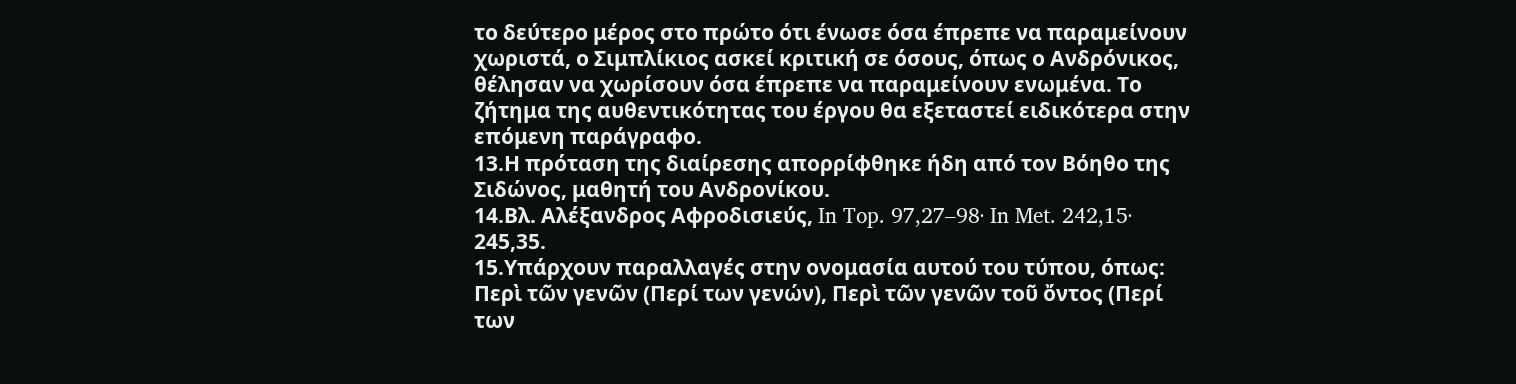το δεύτερο μέρος στο πρώτο ότι ένωσε όσα έπρεπε να παραμείνουν χωριστά, ο Σιμπλίκιος ασκεί κριτική σε όσους, όπως ο Ανδρόνικος, θέλησαν να χωρίσουν όσα έπρεπε να παραμείνουν ενωμένα. Το ζήτημα της αυθεντικότητας του έργου θα εξεταστεί ειδικότερα στην επόμενη παράγραφο.
13.Η πρόταση της διαίρεσης απορρίφθηκε ήδη από τον Βόηθο της Σιδώνος, μαθητή του Ανδρονίκου.
14.Βλ. Αλέξανδρος Αφροδισιεύς, In Top. 97,27–98· In Met. 242,15· 245,35.
15.Υπάρχουν παραλλαγές στην ονομασία αυτού του τύπου, όπως: Περὶ τῶν γενῶν (Περί των γενών), Περὶ τῶν γενῶν τοῦ ὄντος (Περί των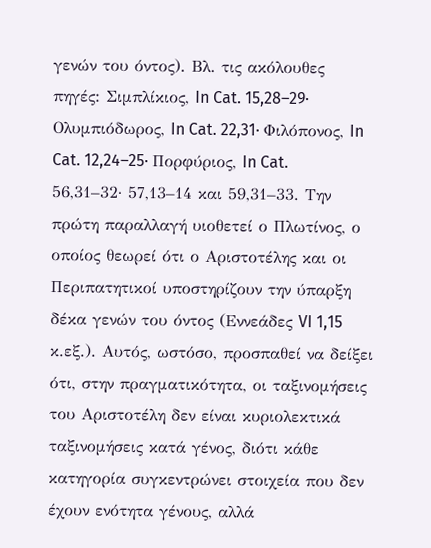γενών του όντος). Βλ. τις ακόλουθες πηγές: Σιμπλίκιος, In Cat. 15,28–29· Ολυμπιόδωρος, In Cat. 22,31· Φιλόπονος, In Cat. 12,24–25· Πορφύριος, In Cat. 56,31–32· 57,13–14 και 59,31–33. Την πρώτη παραλλαγή υιοθετεί ο Πλωτίνος, ο οποίος θεωρεί ότι ο Αριστοτέλης και οι Περιπατητικοί υποστηρίζουν την ύπαρξη δέκα γενών του όντος (Εννεάδες VI 1,15 κ.εξ.). Αυτός, ωστόσο, προσπαθεί να δείξει ότι, στην πραγματικότητα, οι ταξινομήσεις του Αριστοτέλη δεν είναι κυριολεκτικά ταξινομήσεις κατά γένος, διότι κάθε κατηγορία συγκεντρώνει στοιχεία που δεν έχουν ενότητα γένους, αλλά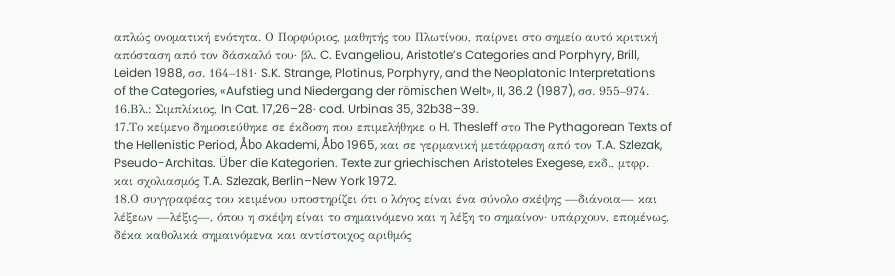απλώς ονοματική ενότητα. Ο Πορφύριος, μαθητής του Πλωτίνου, παίρνει στο σημείο αυτό κριτική απόσταση από τον δάσκαλό του· βλ. C. Evangeliou, Aristotle’s Categories and Porphyry, Brill, Leiden 1988, σσ. 164–181· S.K. Strange, Plotinus, Porphyry, and the Neoplatonic Interpretations of the Categories, «Aufstieg und Niedergang der römischen Welt», II, 36.2 (1987), σσ. 955–974.
16.Βλ.: Σιμπλίκιος, In Cat. 17,26–28· cod. Urbinas 35, 32b38–39.
17.Το κείμενο δημοσιεύθηκε σε έκδοση που επιμελήθηκε ο H. Thesleff στο The Pythagorean Texts of the Hellenistic Period, Åbo Akademi, Åbo 1965, και σε γερμανική μετάφραση από τον T.A. Szlezak, Pseudo-Architas. Über die Kategorien. Texte zur griechischen Aristoteles Exegese, εκδ., μτφρ. και σχολιασμός T.A. Szlezak, Berlin–New York 1972.
18.Ο συγγραφέας του κειμένου υποστηρίζει ότι ο λόγος είναι ένα σύνολο σκέψης —διάνοια— και λέξεων —λέξις—, όπου η σκέψη είναι το σημαινόμενο και η λέξη το σημαίνον· υπάρχουν, επομένως, δέκα καθολικά σημαινόμενα και αντίστοιχος αριθμός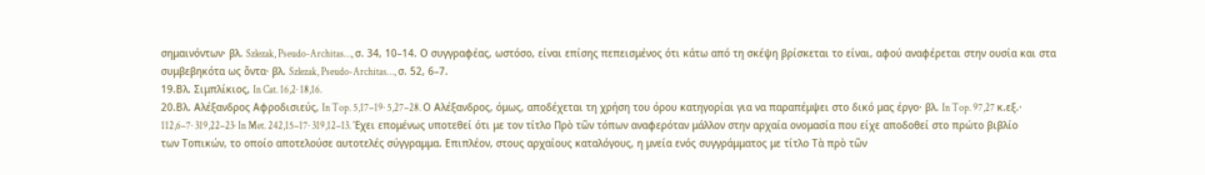σημαινόντων· βλ. Szlezak, Pseudo-Architas…, σ. 34, 10–14. Ο συγγραφέας, ωστόσο, είναι επίσης πεπεισμένος ότι κάτω από τη σκέψη βρίσκεται το είναι, αφού αναφέρεται στην ουσία και στα συμβεβηκότα ως ὄντα· βλ. Szlezak, Pseudo-Architas…, σ. 52, 6–7.
19.Βλ. Σιμπλίκιος, In Cat. 16,2· 18,16.
20.Βλ. Αλέξανδρος Αφροδισιεύς, In Top. 5,17–19· 5,27–28. Ο Αλέξανδρος, όμως, αποδέχεται τη χρήση του όρου κατηγορίαι για να παραπέμψει στο δικό μας έργο· βλ. In Top. 97,27 κ.εξ.· 112,6–7· 319,22–23· In Met. 242,15–17· 319,12–13. Έχει επομένως υποτεθεί ότι με τον τίτλο Πρὸ τῶν τόπων αναφερόταν μάλλον στην αρχαία ονομασία που είχε αποδοθεί στο πρώτο βιβλίο των Τοπικών, το οποίο αποτελούσε αυτοτελές σύγγραμμα. Επιπλέον, στους αρχαίους καταλόγους, η μνεία ενός συγγράμματος με τίτλο Τὰ πρὸ τῶν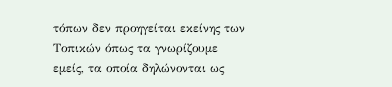τόπων δεν προηγείται εκείνης των Τοπικών όπως τα γνωρίζουμε εμείς, τα οποία δηλώνονται ως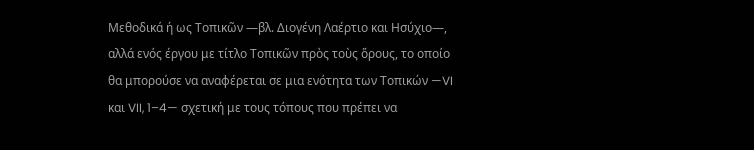Μεθοδικά ή ως Τοπικῶν —βλ. Διογένη Λαέρτιο και Ησύχιο—, αλλά ενός έργου με τίτλο Τοπικῶν πρὸς τοὺς ὅρους, το οποίο θα μπορούσε να αναφέρεται σε μια ενότητα των Τοπικών —VI και VII, 1–4— σχετική με τους τόπους που πρέπει να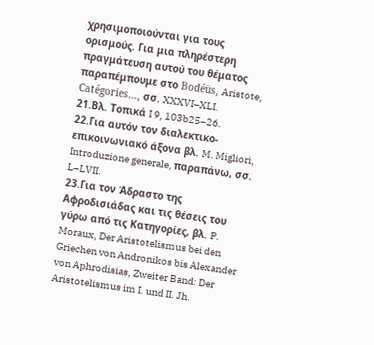χρησιμοποιούνται για τους ορισμούς. Για μια πληρέστερη πραγμάτευση αυτού του θέματος παραπέμπουμε στο Bodéüs, Aristote, Catégories…, σσ. XXXVI–XLI.
21.Βλ. Τοπικά I 9, 103b25–26.
22.Για αυτόν τον διαλεκτικο-επικοινωνιακό άξονα βλ. M. Migliori, Introduzione generale, παραπάνω, σσ. L–LVII.
23.Για τον Άδραστο της Αφροδισιάδας και τις θέσεις του γύρω από τις Κατηγορίες, βλ. P. Moraux, Der Aristotelismus bei den Griechen von Andronikos bis Alexander von Aphrodisias, Zweiter Band: Der Aristotelismus im I. und II. Jh.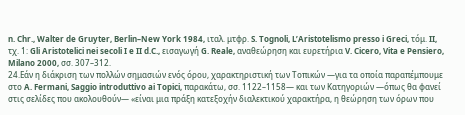n. Chr., Walter de Gruyter, Berlin–New York 1984, ιταλ. μτφρ. S. Tognoli, L’Aristotelismo presso i Greci, τόμ. II, τχ. 1: Gli Aristotelici nei secoli I e II d.C., εισαγωγή G. Reale, αναθεώρηση και ευρετήρια V. Cicero, Vita e Pensiero, Milano 2000, σσ. 307–312.
24.Εάν η διάκριση των πολλών σημασιών ενός όρου, χαρακτηριστική των Τοπικών —για τα οποία παραπέμπουμε στο A. Fermani, Saggio introduttivo ai Topici, παρακάτω, σσ. 1122–1158— και των Κατηγοριών —όπως θα φανεί στις σελίδες που ακολουθούν— «είναι μια πράξη κατεξοχήν διαλεκτικού χαρακτήρα, η θεώρηση των όρων που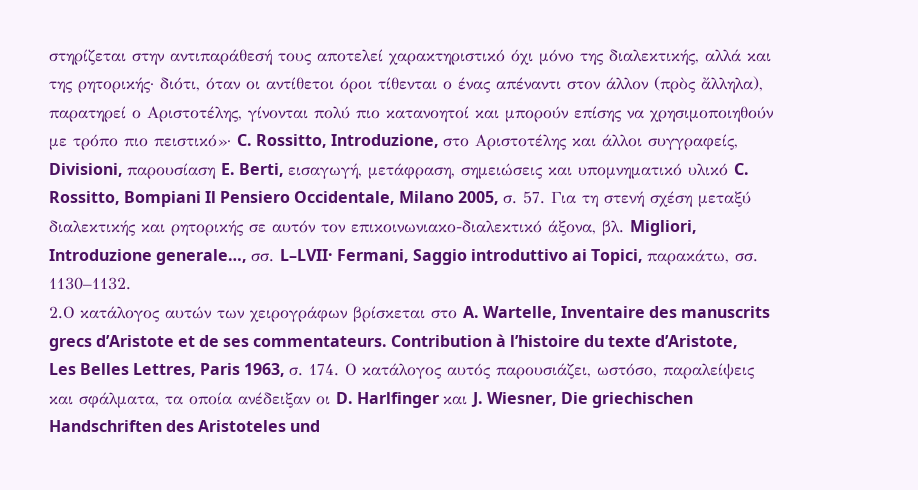στηρίζεται στην αντιπαράθεσή τους αποτελεί χαρακτηριστικό όχι μόνο της διαλεκτικής, αλλά και της ρητορικής· διότι, όταν οι αντίθετοι όροι τίθενται ο ένας απέναντι στον άλλον (πρὸς ἄλληλα), παρατηρεί ο Αριστοτέλης, γίνονται πολύ πιο κατανοητοί και μπορούν επίσης να χρησιμοποιηθούν με τρόπο πιο πειστικό»· C. Rossitto, Introduzione, στο Αριστοτέλης και άλλοι συγγραφείς, Divisioni, παρουσίαση E. Berti, εισαγωγή, μετάφραση, σημειώσεις και υπομνηματικό υλικό C. Rossitto, Bompiani Il Pensiero Occidentale, Milano 2005, σ. 57. Για τη στενή σχέση μεταξύ διαλεκτικής και ρητορικής σε αυτόν τον επικοινωνιακο-διαλεκτικό άξονα, βλ. Migliori, Introduzione generale…, σσ. L–LVII· Fermani, Saggio introduttivo ai Topici, παρακάτω, σσ. 1130–1132.
2.Ο κατάλογος αυτών των χειρογράφων βρίσκεται στο A. Wartelle, Inventaire des manuscrits grecs d’Aristote et de ses commentateurs. Contribution à l’histoire du texte d’Aristote, Les Belles Lettres, Paris 1963, σ. 174. Ο κατάλογος αυτός παρουσιάζει, ωστόσο, παραλείψεις και σφάλματα, τα οποία ανέδειξαν οι D. Harlfinger και J. Wiesner, Die griechischen Handschriften des Aristoteles und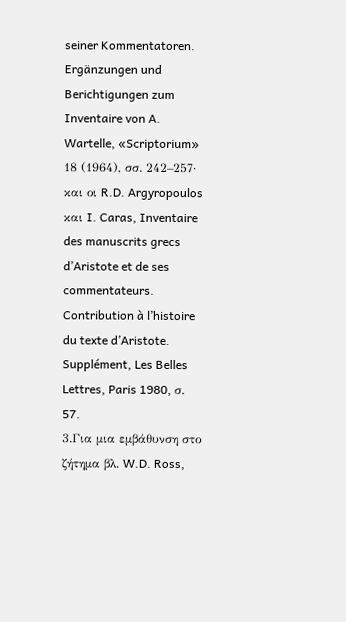seiner Kommentatoren. Ergänzungen und Berichtigungen zum Inventaire von A. Wartelle, «Scriptorium» 18 (1964), σσ. 242–257· και οι R.D. Argyropoulos και I. Caras, Inventaire des manuscrits grecs d’Aristote et de ses commentateurs. Contribution à l’histoire du texte d’Aristote. Supplément, Les Belles Lettres, Paris 1980, σ. 57.
3.Για μια εμβάθυνση στο ζήτημα βλ. W.D. Ross,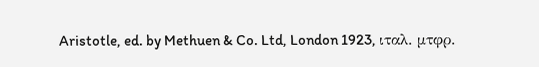Aristotle, ed. by Methuen & Co. Ltd, London 1923, ιταλ. μτφρ.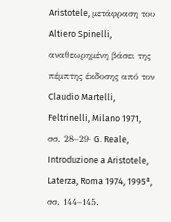Aristotele, μετάφραση του Altiero Spinelli, αναθεωρημένη βάσει της πέμπτης έκδοσης από τον Claudio Martelli, Feltrinelli, Milano 1971, σσ. 28–29· G. Reale, Introduzione a Aristotele, Laterza, Roma 1974, 1995⁸, σσ. 144–145.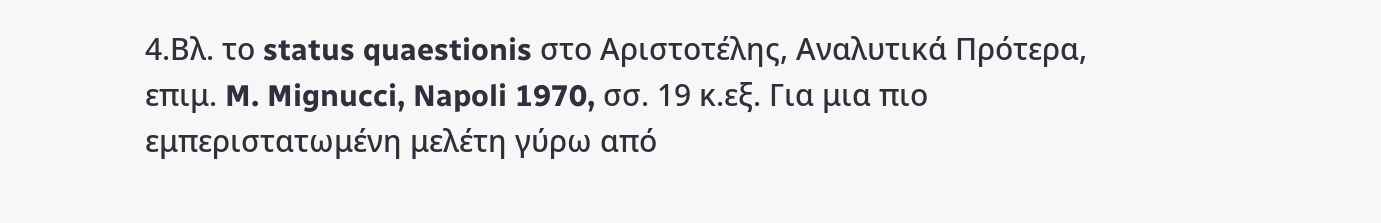4.Βλ. το status quaestionis στο Αριστοτέλης, Αναλυτικά Πρότερα, επιμ. M. Mignucci, Napoli 1970, σσ. 19 κ.εξ. Για μια πιο εμπεριστατωμένη μελέτη γύρω από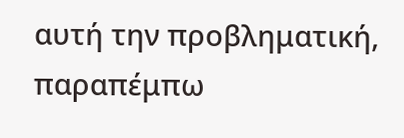αυτή την προβληματική, παραπέμπω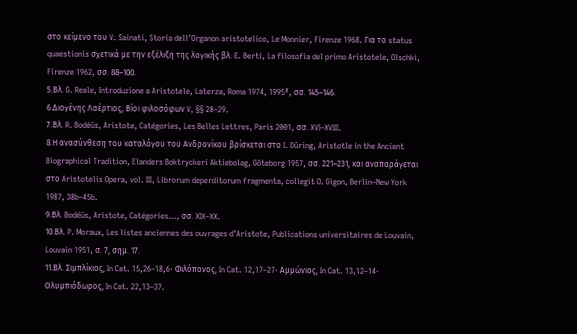στο κείμενο του V. Sainati, Storia dell’Organon aristotelico, Le Monnier, Firenze 1968. Για το status quaestionis σχετικά με την εξέλιξη της λογικής βλ. E. Berti, La filosofia del primo Aristotele, Olschki, Firenze 1962, σσ. 88–100.
5.Βλ. G. Reale, Introduzione a Aristotele, Laterza, Roma 1974, 1995⁸, σσ. 145–146.
6.Διογένης Λαέρτιος, Βίοι φιλοσόφων V, §§ 28–29.
7.Βλ. R. Bodéüs, Aristote, Catégories, Les Belles Lettres, Paris 2001, σσ. XVI–XVIII.
8.Η ανασύνθεση του καταλόγου του Ανδρονίκου βρίσκεται στο I. Düring, Aristotle in the Ancient Biographical Tradition, Elanders Boktryckeri Aktiebolag, Göteborg 1957, σσ. 221–231, και αναπαράγεται στο Aristotelis Opera, vol. III, Librorum deperditorum fragmenta, collegit O. Gigon, Berlin–New York 1987, 38b–45b.
9.Βλ. Bodéüs, Aristote, Catégories…, σσ. XIX–XX.
10.Βλ. P. Moraux, Les listes anciennes des ouvrages d’Aristote, Publications universitaires de Louvain, Louvain 1951, σ. 7, σημ. 17.
11.Βλ. Σιμπλίκιος, In Cat. 15,26–18,6· Φιλόπονος, In Cat. 12,17–27· Αμμώνιος, In Cat. 13,12–14· Ολυμπιόδωρος, In Cat. 22,13–37.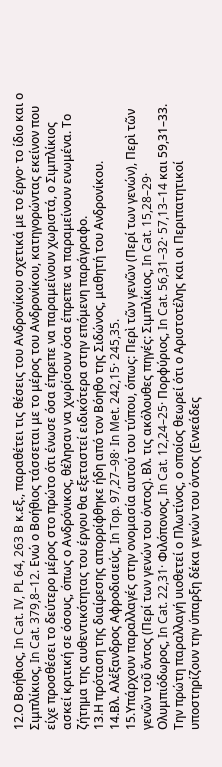12.Ο Βοήθιος, In Cat. IV, PL 64, 263 B κ.εξ., παραθέτει τις θέσεις του Ανδρονίκου σχετικά με το έργο· το ίδιο και ο Σιμπλίκιος, In Cat. 379,8–12. Ενώ ο Βοήθιος τάσσεται με το μέρος του Ανδρονίκου, κατηγορώντας εκείνον που είχε προσθέσει το δεύτερο μέρος στο πρώτο ότι ένωσε όσα έπρεπε να παραμείνουν χωριστά, ο Σιμπλίκιος ασκεί κριτική σε όσους, όπως ο Ανδρόνικος, θέλησαν να χωρίσουν όσα έπρεπε να παραμείνουν ενωμένα. Το ζήτημα της αυθεντικότητας του έργου θα εξεταστεί ειδικότερα στην επόμενη παράγραφο.
13.Η πρόταση της διαίρεσης απορρίφθηκε ήδη από τον Βόηθο της Σιδώνος, μαθητή του Ανδρονίκου.
14.Βλ. Αλέξανδρος Αφροδισιεύς, In Top. 97,27–98· In Met. 242,15· 245,35.
15.Υπάρχουν παραλλαγές στην ονομασία αυτού του τύπου, όπως: Περὶ τῶν γενῶν (Περί των γενών), Περὶ τῶν γενῶν τοῦ ὄντος (Περί των γενών του όντος). Βλ. τις ακόλουθες πηγές: Σιμπλίκιος, In Cat. 15,28–29· Ολυμπιόδωρος, In Cat. 22,31· Φιλόπονος, In Cat. 12,24–25· Πορφύριος, In Cat. 56,31–32· 57,13–14 και 59,31–33. Την πρώτη παραλλαγή υιοθετεί ο Πλωτίνος, ο οποίος θεωρεί ότι ο Αριστοτέλης και οι Περιπατητικοί υποστηρίζουν την ύπαρξη δέκα γενών του όντος (Εννεάδες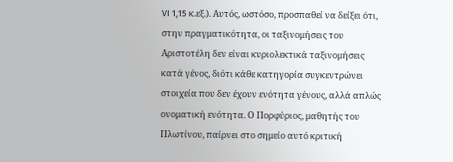VI 1,15 κ.εξ.). Αυτός, ωστόσο, προσπαθεί να δείξει ότι, στην πραγματικότητα, οι ταξινομήσεις του Αριστοτέλη δεν είναι κυριολεκτικά ταξινομήσεις κατά γένος, διότι κάθε κατηγορία συγκεντρώνει στοιχεία που δεν έχουν ενότητα γένους, αλλά απλώς ονοματική ενότητα. Ο Πορφύριος, μαθητής του Πλωτίνου, παίρνει στο σημείο αυτό κριτική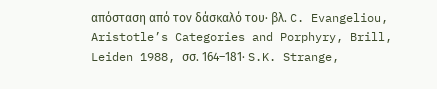απόσταση από τον δάσκαλό του· βλ. C. Evangeliou, Aristotle’s Categories and Porphyry, Brill, Leiden 1988, σσ. 164–181· S.K. Strange,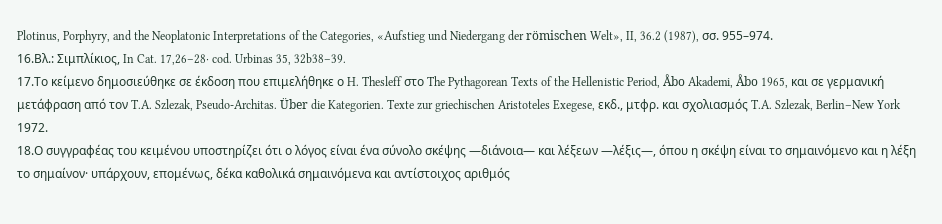Plotinus, Porphyry, and the Neoplatonic Interpretations of the Categories, «Aufstieg und Niedergang der römischen Welt», II, 36.2 (1987), σσ. 955–974.
16.Βλ.: Σιμπλίκιος, In Cat. 17,26–28· cod. Urbinas 35, 32b38–39.
17.Το κείμενο δημοσιεύθηκε σε έκδοση που επιμελήθηκε ο H. Thesleff στο The Pythagorean Texts of the Hellenistic Period, Åbo Akademi, Åbo 1965, και σε γερμανική μετάφραση από τον T.A. Szlezak, Pseudo-Architas. Über die Kategorien. Texte zur griechischen Aristoteles Exegese, εκδ., μτφρ. και σχολιασμός T.A. Szlezak, Berlin–New York 1972.
18.Ο συγγραφέας του κειμένου υποστηρίζει ότι ο λόγος είναι ένα σύνολο σκέψης —διάνοια— και λέξεων —λέξις—, όπου η σκέψη είναι το σημαινόμενο και η λέξη το σημαίνον· υπάρχουν, επομένως, δέκα καθολικά σημαινόμενα και αντίστοιχος αριθμός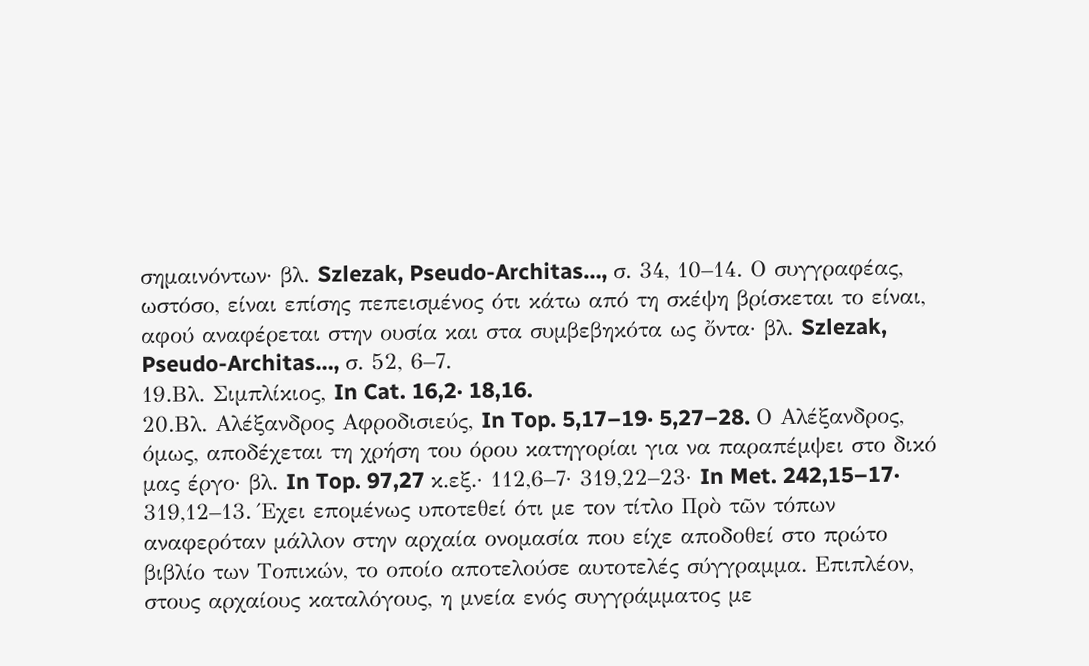σημαινόντων· βλ. Szlezak, Pseudo-Architas…, σ. 34, 10–14. Ο συγγραφέας, ωστόσο, είναι επίσης πεπεισμένος ότι κάτω από τη σκέψη βρίσκεται το είναι, αφού αναφέρεται στην ουσία και στα συμβεβηκότα ως ὄντα· βλ. Szlezak, Pseudo-Architas…, σ. 52, 6–7.
19.Βλ. Σιμπλίκιος, In Cat. 16,2· 18,16.
20.Βλ. Αλέξανδρος Αφροδισιεύς, In Top. 5,17–19· 5,27–28. Ο Αλέξανδρος, όμως, αποδέχεται τη χρήση του όρου κατηγορίαι για να παραπέμψει στο δικό μας έργο· βλ. In Top. 97,27 κ.εξ.· 112,6–7· 319,22–23· In Met. 242,15–17· 319,12–13. Έχει επομένως υποτεθεί ότι με τον τίτλο Πρὸ τῶν τόπων αναφερόταν μάλλον στην αρχαία ονομασία που είχε αποδοθεί στο πρώτο βιβλίο των Τοπικών, το οποίο αποτελούσε αυτοτελές σύγγραμμα. Επιπλέον, στους αρχαίους καταλόγους, η μνεία ενός συγγράμματος με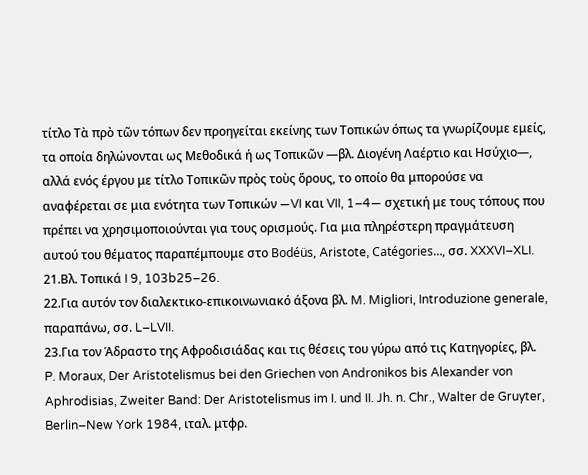τίτλο Τὰ πρὸ τῶν τόπων δεν προηγείται εκείνης των Τοπικών όπως τα γνωρίζουμε εμείς, τα οποία δηλώνονται ως Μεθοδικά ή ως Τοπικῶν —βλ. Διογένη Λαέρτιο και Ησύχιο—, αλλά ενός έργου με τίτλο Τοπικῶν πρὸς τοὺς ὅρους, το οποίο θα μπορούσε να αναφέρεται σε μια ενότητα των Τοπικών —VI και VII, 1–4— σχετική με τους τόπους που πρέπει να χρησιμοποιούνται για τους ορισμούς. Για μια πληρέστερη πραγμάτευση αυτού του θέματος παραπέμπουμε στο Bodéüs, Aristote, Catégories…, σσ. XXXVI–XLI.
21.Βλ. Τοπικά I 9, 103b25–26.
22.Για αυτόν τον διαλεκτικο-επικοινωνιακό άξονα βλ. M. Migliori, Introduzione generale, παραπάνω, σσ. L–LVII.
23.Για τον Άδραστο της Αφροδισιάδας και τις θέσεις του γύρω από τις Κατηγορίες, βλ. P. Moraux, Der Aristotelismus bei den Griechen von Andronikos bis Alexander von Aphrodisias, Zweiter Band: Der Aristotelismus im I. und II. Jh. n. Chr., Walter de Gruyter, Berlin–New York 1984, ιταλ. μτφρ.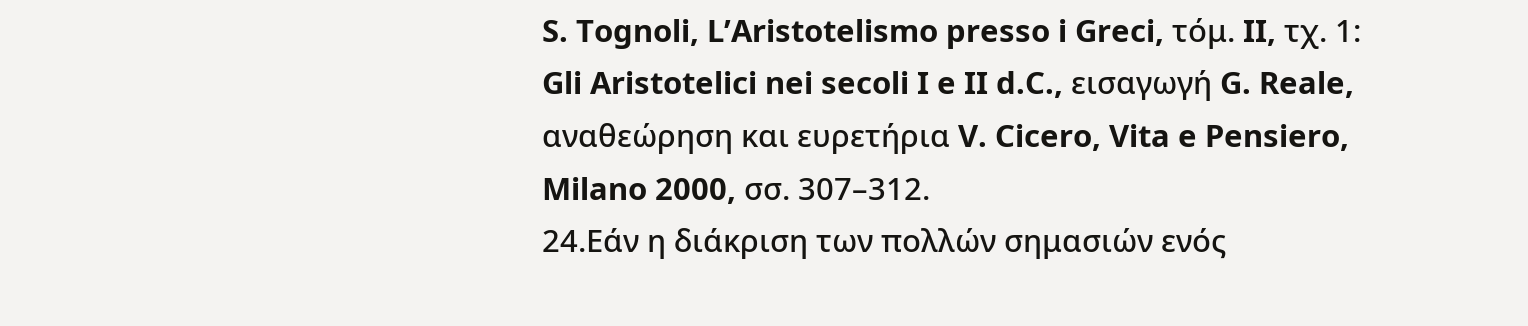S. Tognoli, L’Aristotelismo presso i Greci, τόμ. II, τχ. 1: Gli Aristotelici nei secoli I e II d.C., εισαγωγή G. Reale, αναθεώρηση και ευρετήρια V. Cicero, Vita e Pensiero, Milano 2000, σσ. 307–312.
24.Εάν η διάκριση των πολλών σημασιών ενός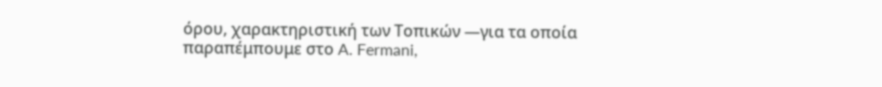όρου, χαρακτηριστική των Τοπικών —για τα οποία παραπέμπουμε στο A. Fermani,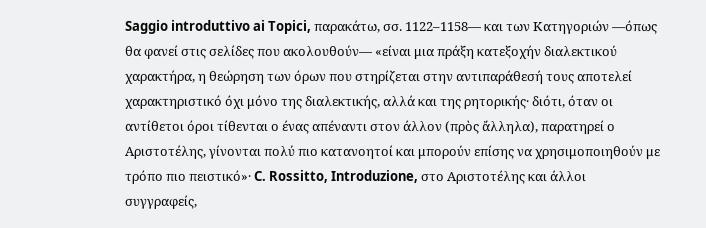Saggio introduttivo ai Topici, παρακάτω, σσ. 1122–1158— και των Κατηγοριών —όπως θα φανεί στις σελίδες που ακολουθούν— «είναι μια πράξη κατεξοχήν διαλεκτικού χαρακτήρα, η θεώρηση των όρων που στηρίζεται στην αντιπαράθεσή τους αποτελεί χαρακτηριστικό όχι μόνο της διαλεκτικής, αλλά και της ρητορικής· διότι, όταν οι αντίθετοι όροι τίθενται ο ένας απέναντι στον άλλον (πρὸς ἄλληλα), παρατηρεί ο Αριστοτέλης, γίνονται πολύ πιο κατανοητοί και μπορούν επίσης να χρησιμοποιηθούν με τρόπο πιο πειστικό»· C. Rossitto, Introduzione, στο Αριστοτέλης και άλλοι συγγραφείς,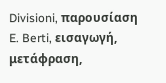Divisioni, παρουσίαση E. Berti, εισαγωγή, μετάφραση,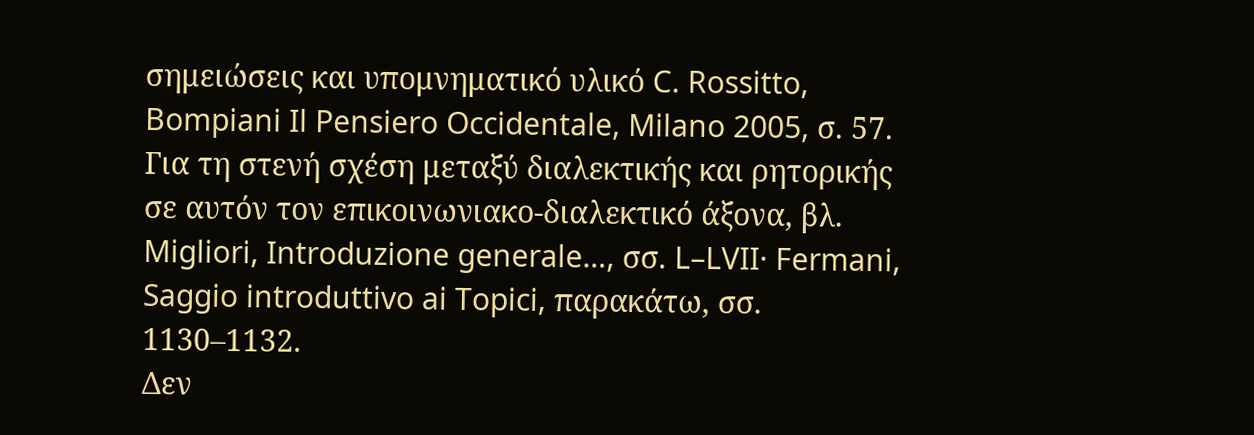σημειώσεις και υπομνηματικό υλικό C. Rossitto, Bompiani Il Pensiero Occidentale, Milano 2005, σ. 57. Για τη στενή σχέση μεταξύ διαλεκτικής και ρητορικής σε αυτόν τον επικοινωνιακο-διαλεκτικό άξονα, βλ. Migliori, Introduzione generale…, σσ. L–LVII· Fermani, Saggio introduttivo ai Topici, παρακάτω, σσ. 1130–1132.
Δεν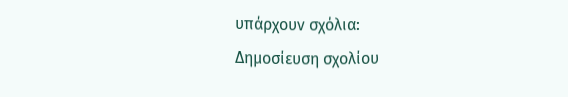υπάρχουν σχόλια:
Δημοσίευση σχολίου